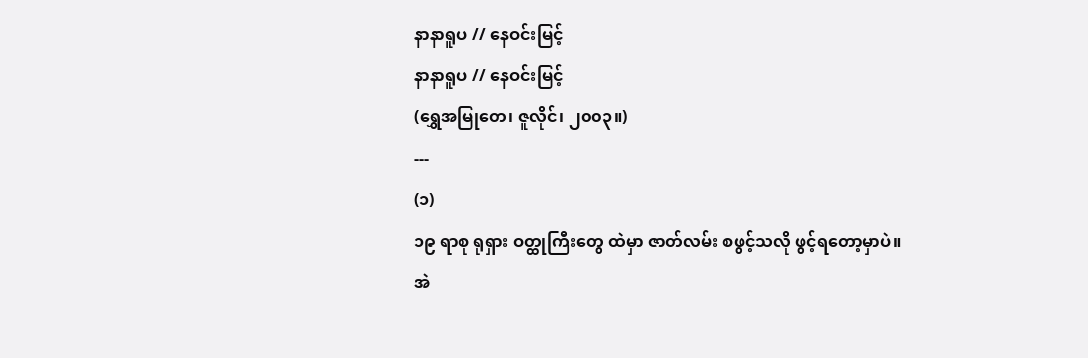နာနာရူပ // နေဝင်းမြင့်
နာနာရူပ // နေဝင်းမြင့်
(ရွှေအမြုတေ၊ ဇူလိုင်၊ ၂၀၀၃။)
---
(၁)
၁၉ ရာစု ရုရှား ဝတ္ထုကြီးတွေ ထဲမှာ ဇာတ်လမ်း စဖွင့်သလို ဖွင့်ရတော့မှာပဲ။
အဲ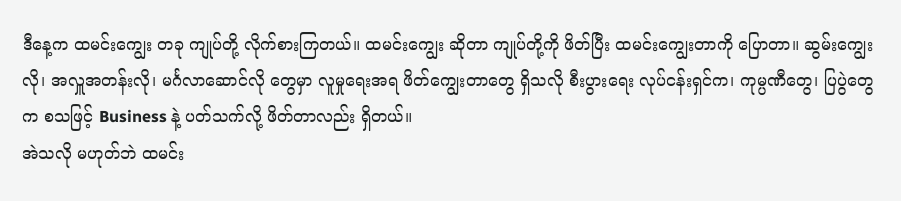ဒီနေ့က ထမင်းကျွေး တခု ကျုပ်တို့ လိုက်စားကြတယ်။ ထမင်းကျွေး ဆိုတာ ကျုပ်တို့ကို ဖိတ်ပြီး ထမင်းကျွေးတာကို ပြောတာ။ ဆွမ်းကျွေးလို၊ အလှူအတန်းလို၊ မင်္ဂလာဆောင်လို တွေမှာ လူမှုရေးအရ ဖိတ်ကျွေးတာတွေ ရှိသလို စီးပွားရေး လုပ်ငန်းရှင်က၊ ကုမ္ပဏီတွေ၊ ပြပွဲတွေက စသဖြင့် Business နဲ့ ပတ်သက်လို့ ဖိတ်တာလည်း ရှိတယ်။
အဲသလို မဟုတ်ဘဲ ထမင်း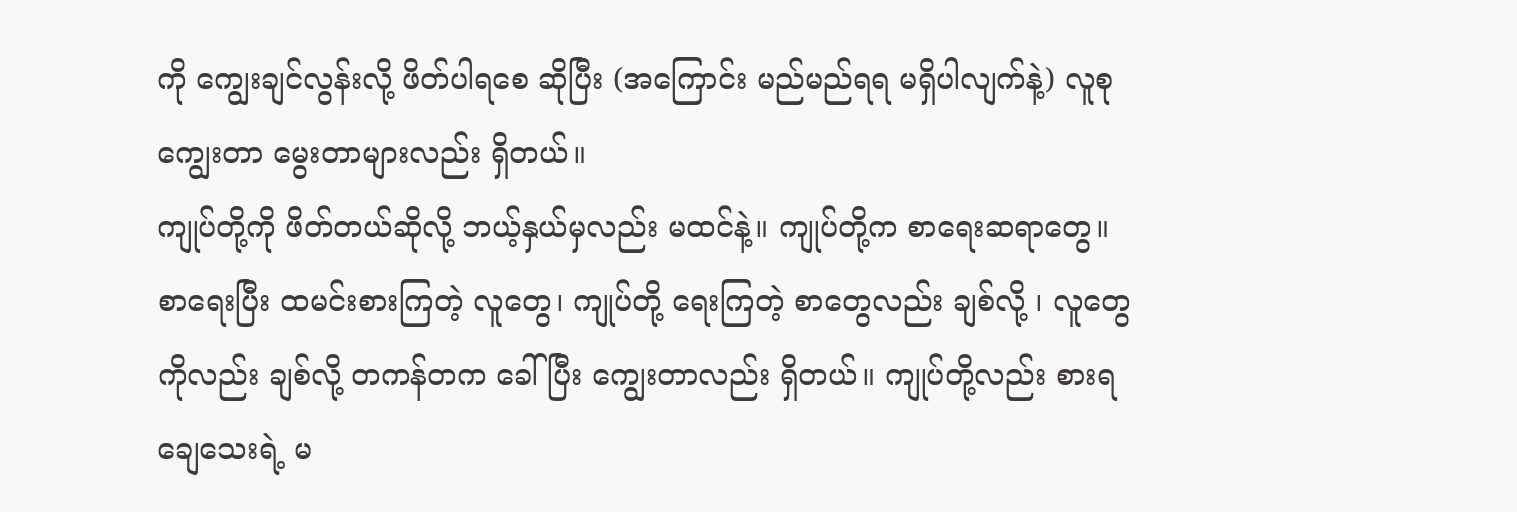ကို ကျွေးချင်လွန်းလို့ ဖိတ်ပါရစေ ဆိုပြီး (အကြောင်း မည်မည်ရရ မရှိပါလျက်နဲ့) လူစု ကျွေးတာ မွေးတာများလည်း ရှိတယ်။
ကျုပ်တို့ကို ဖိတ်တယ်ဆိုလို့ ဘယ့်နှယ်မှလည်း မထင်နဲ့။ ကျုပ်တို့က စာရေးဆရာတွေ။ စာရေးပြီး ထမင်းစားကြတဲ့ လူတွေ၊ ကျုပ်တို့ ရေးကြတဲ့ စာတွေလည်း ချစ်လို့ ၊ လူတွေကိုလည်း ချစ်လို့ တကန်တက ခေါ်ပြီး ကျွေးတာလည်း ရှိတယ်။ ကျုပ်တို့လည်း စားရချေသေးရဲ့ မ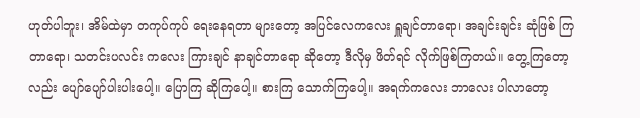ဟုတ်ပါဘူး၊ အိမ်ထဲမှာ တကုပ်ကုပ် ရေးနေရတာ များတော့ အပြင်လေကလေး ရှူချင်တာရော၊ အချင်းချင်း ဆုံဖြစ် ကြတာရော၊ သတင်းပလင်း ကလေး ကြားချင် နာချင်တာရော ဆိုတော့ ဒီလိုမှ ဖိတ်ရင် လိုက်ဖြစ်ကြတယ်။ တွေ့ကြတော့လည်း ပျော်ပျော်ပါးပါးပေါ့။ ပြောကြ ဆိုကြပေါ့။ စားကြ သောက်ကြပေါ့။ အရက်ကလေး ဘာလေး ပါလာတော့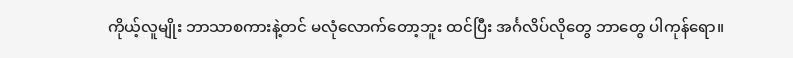ကိုယ့်လူမျိုး ဘာသာစကားနဲ့တင် မလုံလောက်တော့ဘူး ထင်ပြီး အင်္ဂလိပ်လိုတွေ ဘာတွေ ပါကုန်ရော။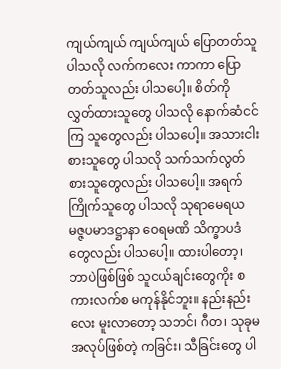ကျယ်ကျယ် ကျယ်ကျယ် ပြောတတ်သူ ပါသလို လက်ကလေး ကာကာ ပြောတတ်သူလည်း ပါသပေါ့။ စိတ်ကို လွှတ်ထားသူတွေ ပါသလို နောက်ဆံငင်ကြ သူတွေလည်း ပါသပေါ့။ အသားငါးစားသူတွေ ပါသလို သက်သက်လွတ် စားသူတွေလည်း ပါသပေါ့။ အရက် ကြိုက်သူတွေ ပါသလို သုရာမေရယ မဇ္ဇပမာဒဋ္ဌာနာ ဝေရမဏိ သိက္ခာပဒံ တွေလည်း ပါသပေါ့။ ထားပါတော့၊ ဘာပဲဖြစ်ဖြစ် သူငယ်ချင်းတွေကိုး စကားလက်စ မကုန်နိုင်ဘူး။ နည်းနည်းလေး မူးလာတော့ သဘင်၊ ဂီတ၊ သုခုမ အလုပ်ဖြစ်တဲ့ ကခြင်း၊ သီခြင်းတွေ ပါ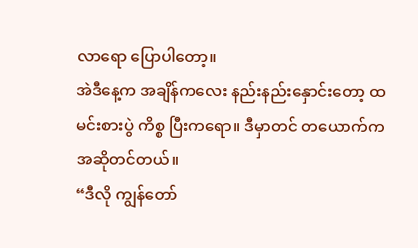လာရော ပြောပါတော့။
အဲဒီနေ့က အချိန်ကလေး နည်းနည်းနှောင်းတော့ ထမင်းစားပွဲ ကိစ္စ ပြီးကရော။ ဒီမှာတင် တယောက်က အဆိုတင်တယ်။
“ဒီလို ကျွန်တော်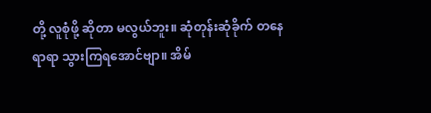တို့ လူစုံဖို့ ဆိုတာ မလွယ်ဘူး။ ဆုံတုန်းဆုံခိုက် တနေရာရာ သွားကြရအောင်ဗျာ။ အိမ်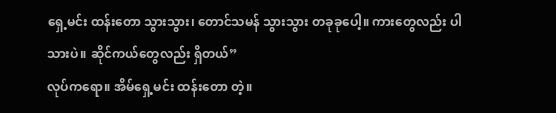ရှေ့မင်း ထန်းတော သွားသွား၊ တောင်သမန် သွားသွား တခုခုပေါ့။ ကားတွေလည်း ပါသားပဲ။ ဆိုင်ကယ်တွေလည်း ရှိတယ်”
လုပ်ကရော။ အိမ်ရှေ့မင်း ထန်းတော တဲ့။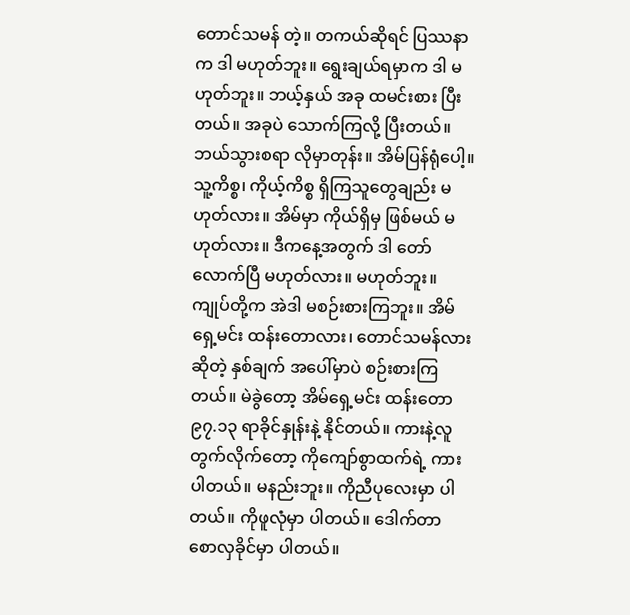တောင်သမန် တဲ့။ တကယ်ဆိုရင် ပြဿနာက ဒါ မဟုတ်ဘူး။ ရွေးချယ်ရမှာက ဒါ မဟုတ်ဘူး။ ဘယ့်နှယ် အခု ထမင်းစား ပြီးတယ်။ အခုပဲ သောက်ကြလို့ ပြီးတယ်။ ဘယ်သွားစရာ လိုမှာတုန်း။ အိမ်ပြန်ရုံပေါ့။ သူ့ကိစ္စ၊ ကိုယ့်ကိစ္စ ရှိကြသူတွေချည်း မဟုတ်လား။ အိမ်မှာ ကိုယ်ရှိမှ ဖြစ်မယ် မဟုတ်လား။ ဒီကနေ့အတွက် ဒါ တော်လောက်ပြီ မဟုတ်လား။ မဟုတ်ဘူး။ ကျုပ်တို့က အဲဒါ မစဉ်းစားကြဘူး။ အိမ်ရှေ့မင်း ထန်းတောလား၊ တောင်သမန်လား ဆိုတဲ့ နှစ်ချက် အပေါ်မှာပဲ စဉ်းစားကြတယ်။ မဲခွဲတော့ အိမ်ရှေ့မင်း ထန်းတော ၉၇.၁၃ ရာခိုင်နှုန်းနဲ့ နိုင်တယ်။ ကားနဲ့လူ တွက်လိုက်တော့ ကိုကျော်စွာထက်ရဲ့ ကား ပါတယ်။ မနည်းဘူး။ ကိုညီပုလေးမှာ ပါတယ်။ ကိုဖူလုံမှာ ပါတယ်။ ဒေါက်တာ စောလှခိုင်မှာ ပါတယ်။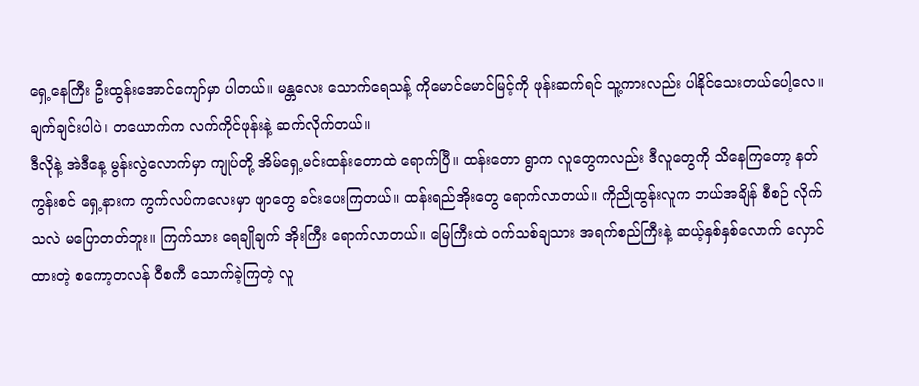ရှေ့နေကြီး ဦးထွန်းအောင်ကျော်မှာ ပါတယ်။ မန္တလေး သောက်ရေသန့် ကိုမောင်မောင်မြင့်ကို ဖုန်းဆက်ရင် သူ့ကားလည်း ပါနိုင်သေးတယ်ပေါ့လေ။ ချက်ချင်းပါပဲ၊ တယောက်က လက်ကိုင်ဖုန်းနဲ့ ဆက်လိုက်တယ်။
ဒီလိုနဲ့ အဲဒီနေ့ မွန်းလွဲလောက်မှာ ကျုပ်တို့ အိမ်ရှေ့မင်းထန်းတောထဲ ရောက်ပြီ။ ထန်းတော ရွာက လူတွေကလည်း ဒီလူတွေကို သိနေကြတော့ နတ်ကွန်းစင် ရှေ့နားက ကွက်လပ်ကလေးမှာ ဖျာတွေ ခင်းပေးကြတယ်။ ထန်းရည်အိုးတွေ ရောက်လာတယ်။ ကိုညိုထွန်းလူက ဘယ်အချိန် စီစဉ် လိုက်သလဲ မပြောတတ်ဘူး။ ကြက်သား ရေချိုချက် အိုးကြီး ရောက်လာတယ်။ မြေကြီးထဲ ဝက်သစ်ချသား အရက်စည်ကြီးနဲ့ ဆယ့်နှစ်နှစ်လောက် လှောင်ထားတဲ့ စကော့တလန် ဝီစကီ သောက်ခဲ့ကြတဲ့ လူ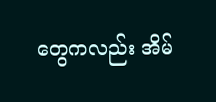တွေကလည်း အိမ်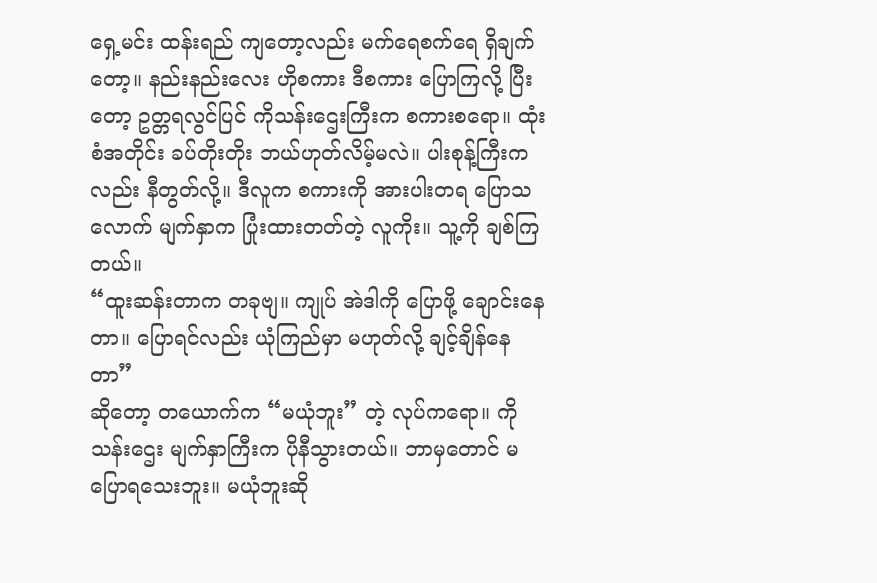ရှေ့မင်း ထန်းရည် ကျတော့လည်း မက်ရေစက်ရေ ရှိချက်တော့။ နည်းနည်းလေး ဟိုစကား ဒီစကား ပြောကြလို့ ပြီးတော့ ဥတ္တရလွင်ပြင် ကိုသန်းဌေးကြီးက စကားစရော။ ထုံးစံအတိုင်း ခပ်တိုးတိုး ဘယ်ဟုတ်လိမ့်မလဲ။ ပါးစုန့်ကြီးကလည်း နီတွတ်လို့။ ဒီလူက စကားကို အားပါးတရ ပြောသလောက် မျက်နှာက ပြုံးထားတတ်တဲ့ လူကိုး။ သူ့ကို ချစ်ကြတယ်။
“ထူးဆန်းတာက တခုဗျ။ ကျုပ် အဲဒါကို ပြောဖို့ ချောင်းနေတာ။ ပြောရင်လည်း ယုံကြည်မှာ မဟုတ်လို့ ချင့်ချိန်နေတာ”
ဆိုတော့ တယောက်က “မယုံဘူး” တဲ့ လုပ်ကရော။ ကိုသန်းဌေး မျက်နှာကြီးက ပိုနီသွားတယ်။ ဘာမှတောင် မပြောရသေးဘူး။ မယုံဘူးဆို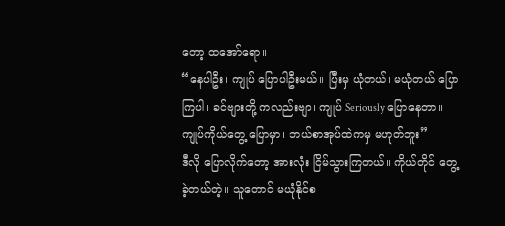တော့ ထအော်ရော။
“နေပါဦး၊ ကျုပ် ပြောပါဦးမယ်။ ပြီးမှ ယုံတယ်၊ မယုံတယ် ပြောကြပါ၊ ခင်ဗျားတို့ ကလည်းဗျာ၊ ကျုပ် Seriously ပြောနေတာ။ ကျုပ်ကိုယ်တွေ့ ပြောမှာ၊ ဘယ်စာအုပ်ထဲကမှ မဟုတ်ဘူး”
ဒီလို ပြောလိုက်တော့ အားလုံး ငြိမ်သွားကြတယ်။ ကိုယ်တိုင် တွေ့ခဲ့တယ်တဲ့။ သူတောင် မယုံနိုင်စ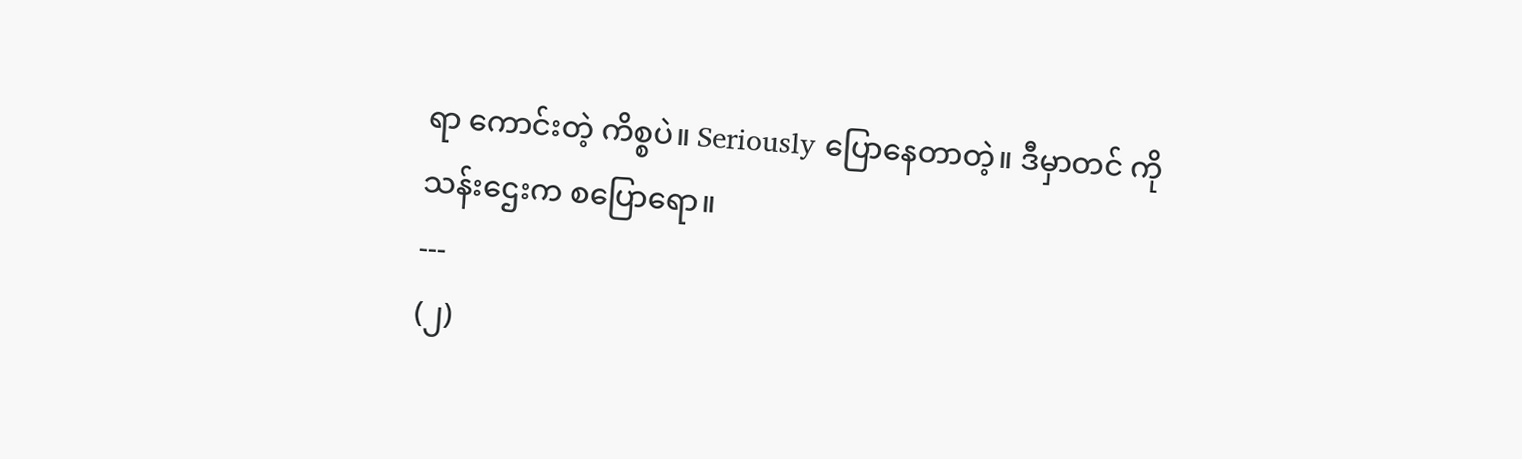ရာ ကောင်းတဲ့ ကိစ္စပဲ။ Seriously ပြောနေတာတဲ့။ ဒီမှာတင် ကိုသန်းဌေးက စပြောရော။
---
(၂)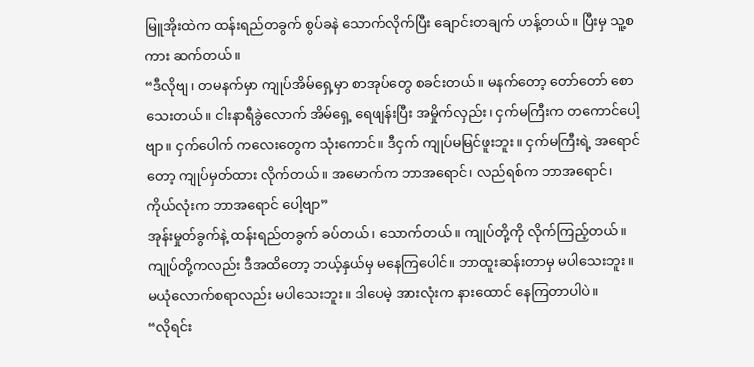မြူအိုးထဲက ထန်းရည်တခွက် စွပ်ခနဲ သောက်လိုက်ပြီး ချောင်းတချက် ဟန့်တယ်။ ပြီးမှ သူ့စကား ဆက်တယ်။
“ဒီလိုဗျ၊ တမနက်မှာ ကျုပ်အိမ်ရှေ့မှာ စာအုပ်တွေ စခင်းတယ်။ မနက်တော့ တော်တော် စောသေးတယ်။ ငါးနာရီခွဲလောက် အိမ်ရှေ့ ရေဖျန်းပြီး အမှိုက်လှည်း၊ ငှက်မကြီးက တကောင်ပေါ့ဗျာ။ ငှက်ပေါက် ကလေးတွေက သုံးကောင်။ ဒီငှက် ကျုပ်မမြင်ဖူးဘူး။ ငှက်မကြီးရဲ့ အရောင်တော့ ကျုပ်မှတ်ထား လိုက်တယ်။ အမောက်က ဘာအရောင်၊ လည်ရစ်က ဘာအရောင်၊ ကိုယ်လုံးက ဘာအရောင် ပေါ့ဗျာ”
အုန်းမှုတ်ခွက်နဲ့ ထန်းရည်တခွက် ခပ်တယ်၊ သောက်တယ်။ ကျုပ်တို့ကို လိုက်ကြည့်တယ်။ ကျုပ်တို့ကလည်း ဒီအထိတော့ ဘယ့်နှယ်မှ မနေကြပေါင်။ ဘာထူးဆန်းတာမှ မပါသေးဘူး။ မယုံလောက်စရာလည်း မပါသေးဘူး။ ဒါပေမဲ့ အားလုံးက နားထောင် နေကြတာပါပဲ။
“လိုရင်း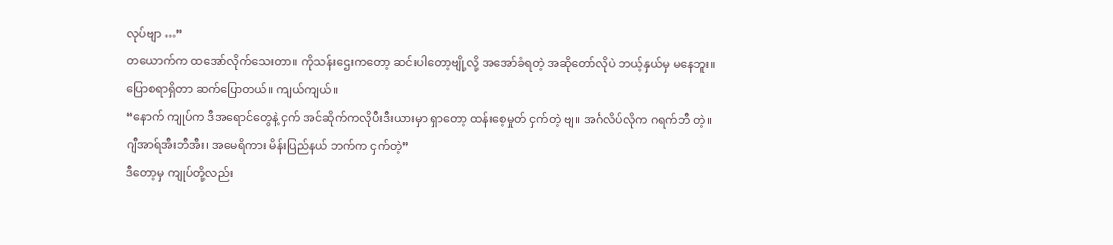လုပ်ဗျာ …”
တယောက်က ထအော်လိုက်သေးတာ။ ကိုသန်းဌေးကတော့ ဆင်းပါတော့ဗျို့လို့ အအော်ခံရတဲ့ အဆိုတော်လိုပဲ ဘယ့်နှယ်မှ မနေဘူး။ ပြောစရာရှိတာ ဆက်ပြောတယ်။ ကျယ်ကျယ်။
“နောက် ကျုပ်က ဒီအရောင်တွေနဲ့ ငှက် အင်ဆိုက်ကလိုပီးဒီးယားမှာ ရှာတော့ ထန်းစေ့မှုတ် ငှက်တဲ့ ဗျ။ အင်္ဂလိပ်လိုက ဂရက်ဘီ တဲ့။ ဂျီအာရ်အီးဘီအီး၊ အမေရိကား မိန်းပြည်နယ် ဘက်က ငှက်တဲ့”
ဒီတော့မှ ကျုပ်တို့လည်း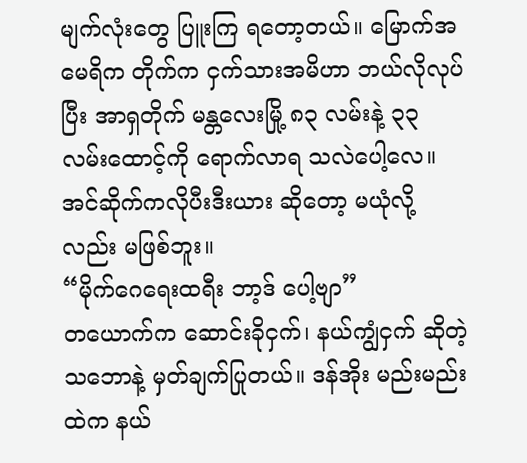မျက်လုံးတွေ ပြူးကြ ရတော့တယ်။ မြောက်အမေရိက တိုက်က ငှက်သားအမိဟာ ဘယ်လိုလုပ်ပြီး အာရှတိုက် မန္တလေးမြို့ ၈၃ လမ်းနဲ့ ၃၃ လမ်းထောင့်ကို ရောက်လာရ သလဲပေါ့လေ။ အင်ဆိုက်ကလိုပီးဒီးယား ဆိုတော့ မယုံလို့လည်း မဖြစ်ဘူး။
“မိုက်ဂေရေးထရီး ဘာ့ဒ် ပေါ့ဗျာ”
တယောက်က ဆောင်းခိုငှက်၊ နယ်ကျွံငှက် ဆိုတဲ့ သဘောနဲ့ မှတ်ချက်ပြုတယ်။ ဒန်အိုး မည်းမည်းထဲက နယ်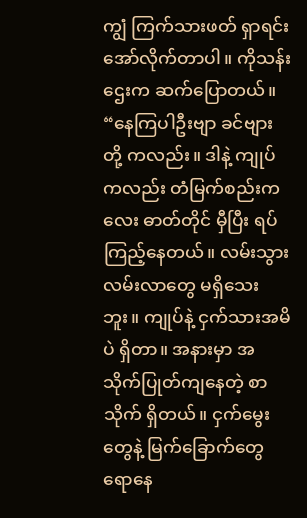ကျွံ ကြက်သားဖတ် ရှာရင်း အော်လိုက်တာပါ။ ကိုသန်းဌေးက ဆက်ပြောတယ်။
“နေကြပါဦးဗျာ ခင်ဗျားတို့ ကလည်း။ ဒါနဲ့ ကျုပ်ကလည်း တံမြက်စည်းကလေး ဓာတ်တိုင် မှီပြီး ရပ်ကြည့်နေတယ်။ လမ်းသွား လမ်းလာတွေ မရှိသေးဘူး။ ကျုပ်နဲ့ ငှက်သားအမိပဲ ရှိတာ။ အနားမှာ အသိုက်ပြုတ်ကျနေတဲ့ စာသိုက် ရှိတယ်။ ငှက်မွေးတွေနဲ့ မြက်ခြောက်တွေ ရောနေ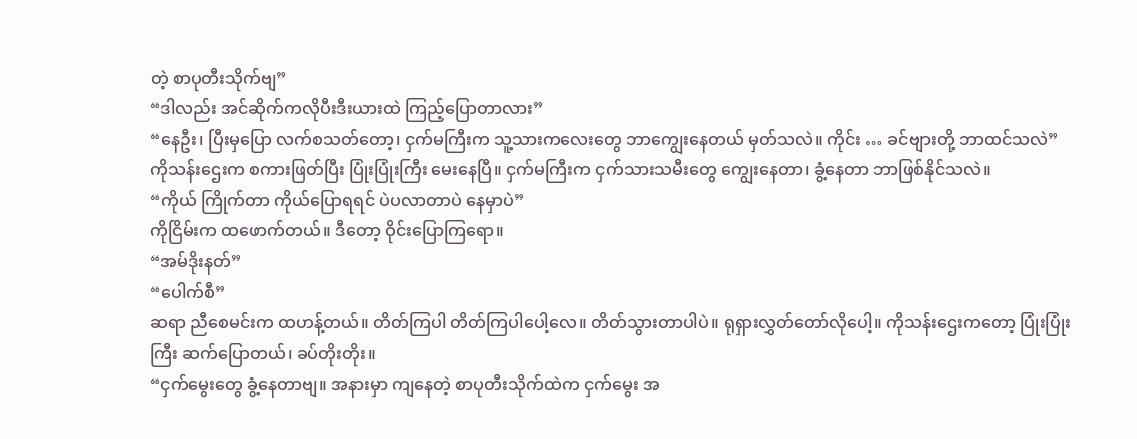တဲ့ စာပုတီးသိုက်ဗျ”
“ဒါလည်း အင်ဆိုက်ကလိုပီးဒီးယားထဲ ကြည့်ပြောတာလား”
“နေဦး၊ ပြီးမှပြော လက်စသတ်တော့၊ ငှက်မကြီးက သူ့သားကလေးတွေ ဘာကျွေးနေတယ် မှတ်သလဲ။ ကိုင်း … ခင်ဗျားတို့ ဘာထင်သလဲ”
ကိုသန်းဌေးက စကားဖြတ်ပြီး ပြုံးပြုံးကြီး မေးနေပြီ။ ငှက်မကြီးက ငှက်သားသမီးတွေ ကျွေးနေတာ၊ ခွံ့နေတာ ဘာဖြစ်နိုင်သလဲ။
“ကိုယ် ကြိုက်တာ ကိုယ်ပြောရရင် ပဲပလာတာပဲ နေမှာပဲ”
ကိုငြိမ်းက ထဖောက်တယ်။ ဒီတော့ ဝိုင်းပြောကြရော။
“အမ်ဒိုးနတ်”
“ပေါက်စီ”
ဆရာ ညီစေမင်းက ထဟန့်တယ်။ တိတ်ကြပါ တိတ်ကြပါပေါ့လေ။ တိတ်သွားတာပါပဲ။ ရုရှားလွှတ်တော်လိုပေါ့။ ကိုသန်းဌေးကတော့ ပြုံးပြုံးကြီး ဆက်ပြောတယ်၊ ခပ်တိုးတိုး။
“ငှက်မွေးတွေ ခွံ့နေတာဗျ။ အနားမှာ ကျနေတဲ့ စာပုတီးသိုက်ထဲက ငှက်မွေး အ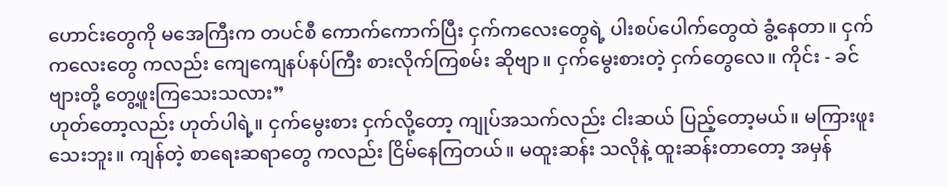ဟောင်းတွေကို မအေကြီးက တပင်စီ ကောက်ကောက်ပြီး ငှက်ကလေးတွေရဲ့ ပါးစပ်ပေါက်တွေထဲ ခွံ့နေတာ။ ငှက်ကလေးတွေ ကလည်း ကျေကျေနပ်နပ်ကြီး စားလိုက်ကြစမ်း ဆိုဗျာ။ ငှက်မွေးစားတဲ့ ငှက်တွေလေ။ ကိုင်း - ခင်ဗျားတို့ တွေ့ဖူးကြသေးသလား”
ဟုတ်တော့လည်း ဟုတ်ပါရဲ့။ ငှက်မွေးစား ငှက်လို့တော့ ကျုပ်အသက်လည်း ငါးဆယ် ပြည့်တော့မယ်။ မကြားဖူးသေးဘူး။ ကျန်တဲ့ စာရေးဆရာတွေ ကလည်း ငြိမ်နေကြတယ်။ မထူးဆန်း သလိုနဲ့ ထူးဆန်းတာတော့ အမှန်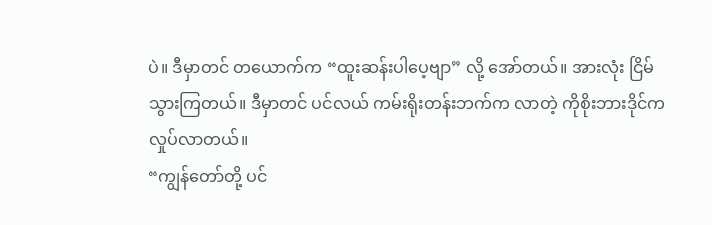ပဲ။ ဒီမှာတင် တယောက်က “ထူးဆန်းပါပေ့ဗျာ” လို့ အော်တယ်။ အားလုံး ငြိမ်သွားကြတယ်။ ဒီမှာတင် ပင်လယ် ကမ်းရိုးတန်းဘက်က လာတဲ့ ကိုစိုးဘားဒိုင်က လှုပ်လာတယ်။
“ကျွန်တော်တို့ ပင်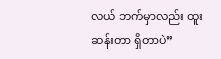လယ် ဘက်မှာလည်း ထူးဆန်းတာ ရှိတာပဲ”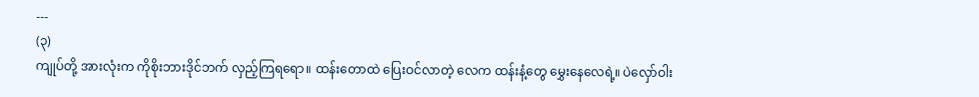---
(၃)
ကျုပ်တို့ အားလုံးက ကိုစိုးဘားဒိုင်ဘက် လှည့်ကြရရော။ ထန်းတောထဲ ပြေးဝင်လာတဲ့ လေက ထန်းနံ့တွေ မွှေးနေလေရဲ့။ ပဲလှော်ဝါး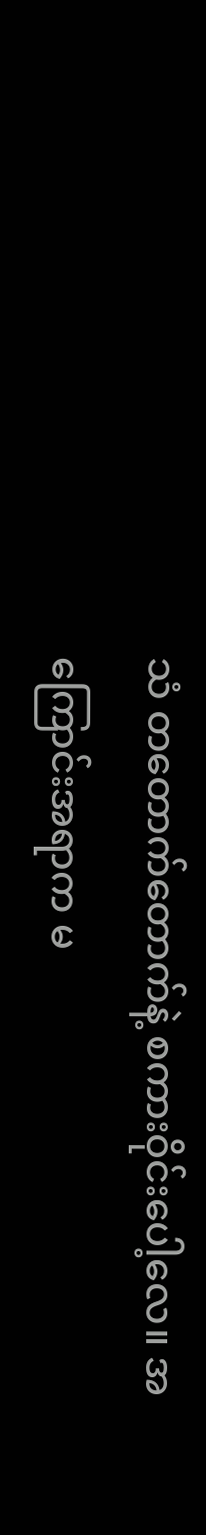သံ တတောက်တောက်နဲ့ စကားဝိုင်းပေါ့လေ။ အကြောင်းအရာက မ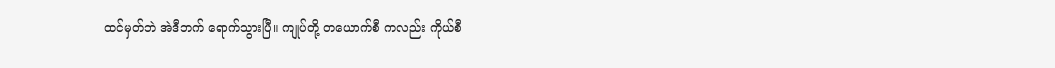ထင်မှတ်ဘဲ အဲဒီဘက် ရောက်သွားပြီ။ ကျုပ်တို့ တယောက်စီ ကလည်း ကိုယ်စီ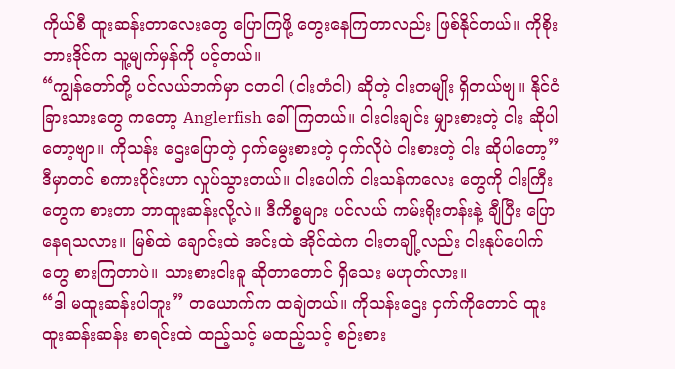ကိုယ်စီ ထူးဆန်းတာလေးတွေ ပြောကြဖို့ တွေးနေကြတာလည်း ဖြစ်နိုင်တယ်။ ကိုစိုးဘားဒိုင်က သူ့မျက်မှန်ကို ပင့်တယ်။
“ကျွန်တော်တို့ ပင်လယ်ဘက်မှာ ငတငါ (ငါးတံငါ) ဆိုတဲ့ ငါးတမျိုး ရှိတယ်ဗျ။ နိုင်ငံခြားသားတွေ ကတော့ Anglerfish ခေါ်ကြတယ်။ ငါးငါးချင်း မျှားစားတဲ့ ငါး ဆိုပါတော့ဗျာ။ ကိုသန်း ဌေးပြောတဲ့ ငှက်မွေးစားတဲ့ ငှက်လိုပဲ ငါးစားတဲ့ ငါး ဆိုပါတော့”
ဒီမှာတင် စကားဝိုင်းဟာ လှုပ်သွားတယ်။ ငါးပေါက် ငါးသန်ကလေး တွေကို ငါးကြီးတွေက စားတာ ဘာထူးဆန်းလို့လဲ။ ဒီကိစ္စများ ပင်လယ် ကမ်းရိုးတန်းနဲ့ ချီပြီး ပြောနေရသလား။ မြစ်ထဲ ချောင်းထဲ အင်းထဲ အိုင်ထဲက ငါးတချို့လည်း ငါးနုပ်ပေါက်တွေ စားကြတာပဲ။ သားစားငါးခူ ဆိုတာတောင် ရှိသေး မဟုတ်လား။
“ဒါ မထူးဆန်းပါဘူး” တယောက်က ထချဲတယ်။ ကိုသန်းဌေး ငှက်ကိုတောင် ထူးထူးဆန်းဆန်း စာရင်းထဲ ထည့်သင့် မထည့်သင့် စဉ်းစား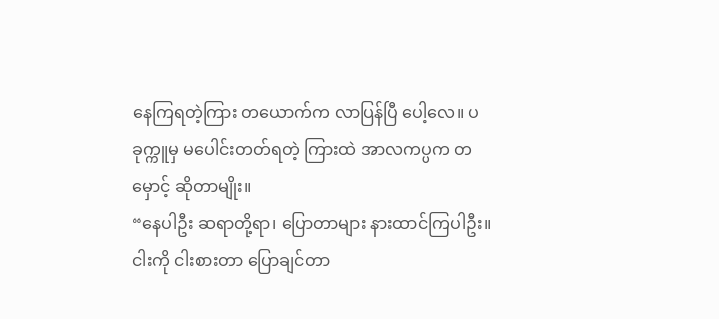နေကြရတဲ့ကြား တယောက်က လာပြန်ပြီ ပေါ့လေ။ ပခုက္ကူမှ မပေါင်းတတ်ရတဲ့ ကြားထဲ အာလကပ္ပက တမှောင့် ဆိုတာမျိုး။
“နေပါဦး ဆရာတို့ရာ၊ ပြောတာများ နားထာင်ကြပါဦး။ ငါးကို ငါးစားတာ ပြောချင်တာ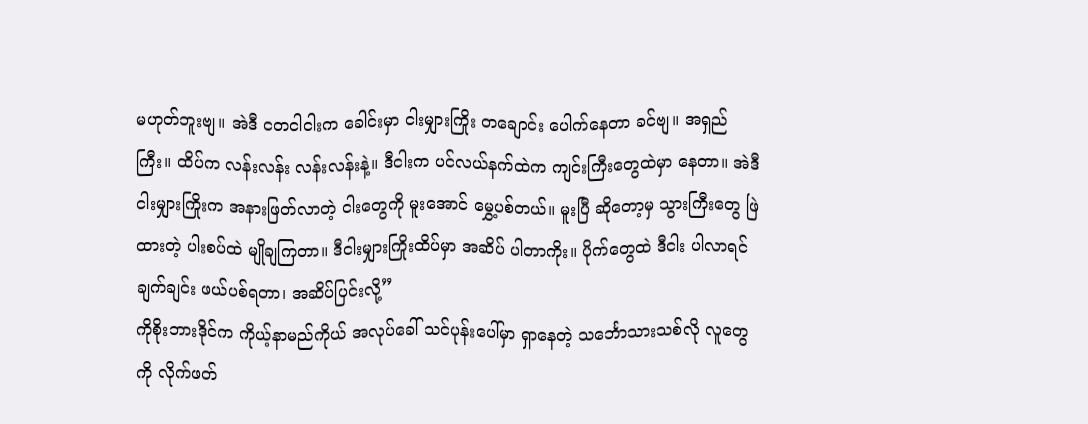မဟုတ်ဘူးဗျ။ အဲဒီ ငတငါငါးက ခေါင်းမှာ ငါးမျှားကြိုး တချောင်း ပေါက်နေတာ ခင်ဗျ။ အရှည်ကြီး။ ထိပ်က လန်းလန်း လန်းလန်းနဲ့။ ဒီငါးက ပင်လယ်နက်ထဲက ကျင်းကြီးတွေထဲမှာ နေတာ။ အဲဒီ ငါးမျှားကြိုးက အနားဖြတ်လာတဲ့ ငါးတွေကို မူးအောင် မွှေ့ပစ်တယ်။ မူးပြီ ဆိုတော့မှ သွားကြီးတွေ ဖြဲထားတဲ့ ပါးစပ်ထဲ မျိုချကြတာ။ ဒီငါးမျှားကြိုးထိပ်မှာ အဆိပ် ပါတာကိုး။ ပိုက်တွေထဲ ဒီငါး ပါလာရင် ချက်ချင်း ဖယ်ပစ်ရတာ၊ အဆိပ်ပြင်းလို့”
ကိုစိုးဘားဒိုင်က ကိုယ့်နာမည်ကိုယ် အလုပ်ခေါ် သင်ပုန်းပေါ်မှာ ရှာနေတဲ့ သင်္ဘောသားသစ်လို လူတွေကို လိုက်ဖတ်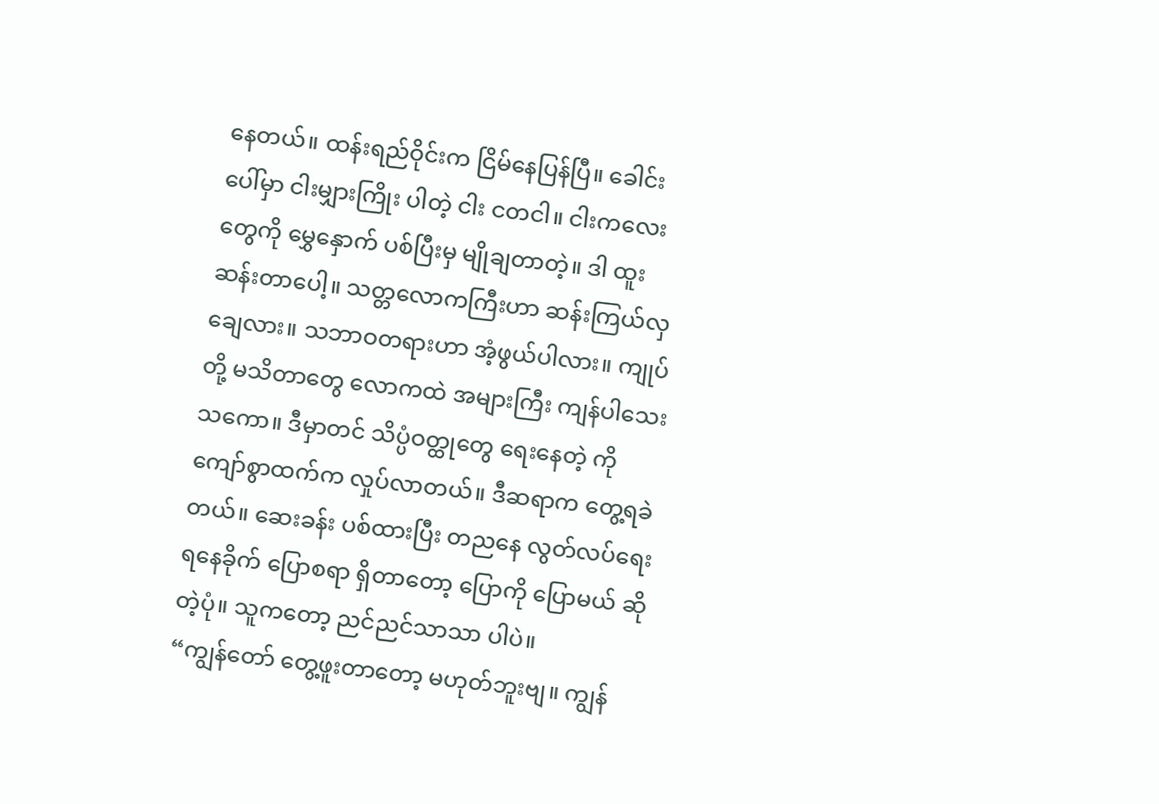နေတယ်။ ထန်းရည်ဝိုင်းက ငြိမ်နေပြန်ပြီ။ ခေါင်းပေါ်မှာ ငါးမျှားကြိုး ပါတဲ့ ငါး ငတငါ။ ငါးကလေးတွေကို မွှေနှောက် ပစ်ပြီးမှ မျိုချတာတဲ့။ ဒါ ထူးဆန်းတာပေါ့။ သတ္တလောကကြီးဟာ ဆန်းကြယ်လှချေလား။ သဘာဝတရားဟာ အံ့ဖွယ်ပါလား။ ကျုပ်တို့ မသိတာတွေ လောကထဲ အများကြီး ကျန်ပါသေးသကော။ ဒီမှာတင် သိပ္ပံဝတ္ထုတွေ ရေးနေတဲ့ ကိုကျော်စွာထက်က လှုပ်လာတယ်။ ဒီဆရာက တွေ့ရခဲတယ်။ ဆေးခန်း ပစ်ထားပြီး တညနေ လွတ်လပ်ရေး ရနေခိုက် ပြောစရာ ရှိတာတော့ ပြောကို ပြောမယ် ဆိုတဲ့ပုံ။ သူကတော့ ညင်ညင်သာသာ ပါပဲ။
“ကျွန်တော် တွေ့ဖူးတာတော့ မဟုတ်ဘူးဗျ။ ကျွန်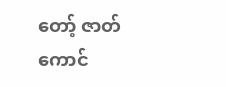တော့် ဇာတ်ကောင်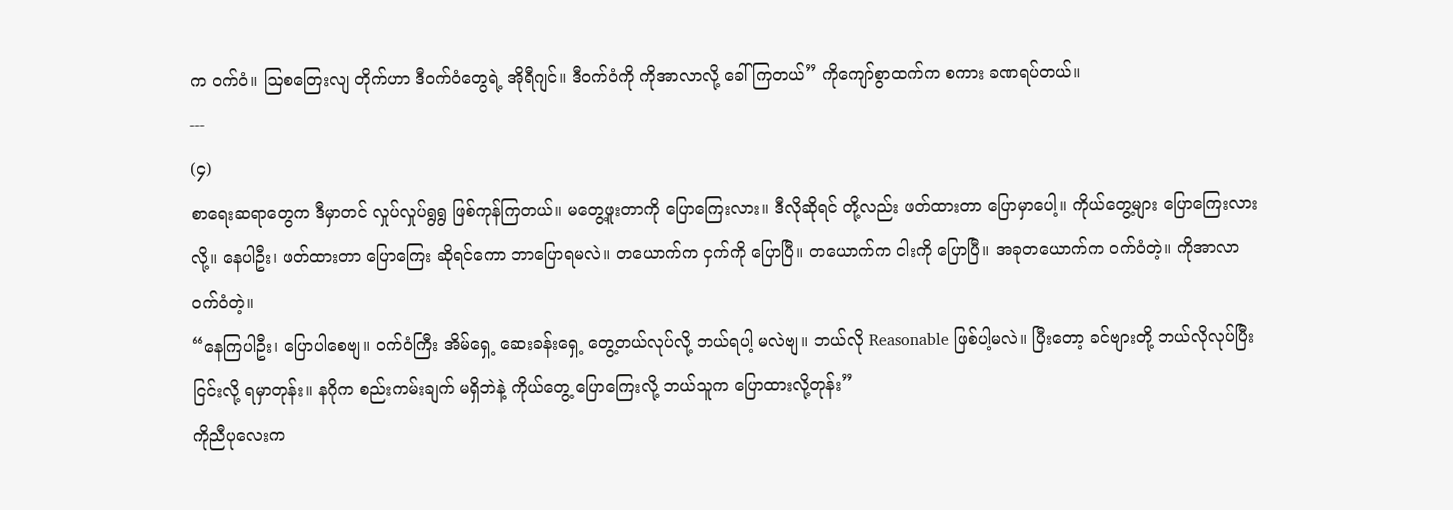က ဝက်ဝံ။ ဩစတြေးလျ တိုက်ဟာ ဒီဝက်ဝံတွေရဲ့ အိုရီဂျင်။ ဒီဝက်ဝံကို ကိုအာလာလို့ ခေါ်ကြတယ်” ကိုကျော်စွာထက်က စကား ခဏရပ်တယ်။
---
(၄)
စာရေးဆရာတွေက ဒီမှာတင် လှုပ်လှုပ်ရွရွ ဖြစ်ကုန်ကြတယ်။ မတွေ့ဖူးတာကို ပြောကြေးလား။ ဒီလိုဆိုရင် တို့လည်း ဖတ်ထားတာ ပြောမှာပေါ့။ ကိုယ်တွေ့များ ပြောကြေးလားလို့။ နေပါဦး၊ ဖတ်ထားတာ ပြောကြေး ဆိုရင်ကော ဘာပြောရမလဲ။ တယောက်က ငှက်ကို ပြောပြီ။ တယောက်က ငါးကို ပြောပြီ။ အခုတယောက်က ဝက်ဝံတဲ့။ ကိုအာလာ ဝက်ဝံတဲ့။
“နေကြပါဦး၊ ပြောပါစေဗျ။ ဝက်ဝံကြီး အိမ်ရှေ့ ဆေးခန်းရှေ့ တွေ့တယ်လုပ်လို့ ဘယ်ရပါ့ မလဲဗျ။ ဘယ်လို Reasonable ဖြစ်ပါ့မလဲ။ ပြီးတော့ ခင်ဗျားတို့ ဘယ်လိုလုပ်ပြီး ငြင်းလို့ ရမှာတုန်း။ နဂိုက စည်းကမ်းချက် မရှိဘဲနဲ့ ကိုယ်တွေ့ ပြောကြေးလို့ ဘယ်သူက ပြောထားလို့တုန်း”
ကိုညီပုလေးက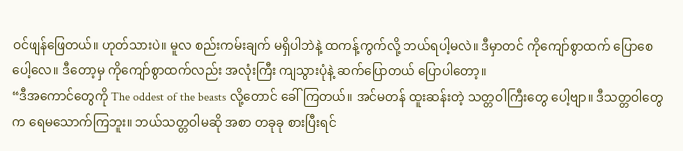ဝင်ဖျန်ဖြေတယ်။ ဟုတ်သားပဲ။ မူလ စည်းကမ်းချက် မရှိပါဘဲနဲ့ ထကန့်ကွက်လို့ ဘယ်ရပါ့မလဲ။ ဒီမှာတင် ကိုကျော်စွာထက် ပြောစေပေါ့လေ။ ဒီတော့မှ ကိုကျော်စွာထက်လည်း အလုံးကြီး ကျသွားပုံနဲ့ ဆက်ပြောတယ် ပြောပါတော့။
“ဒီအကောင်တွေကို The oddest of the beasts လို့တောင် ခေါ်ကြတယ်။ အင်မတန် ထူးဆန်းတဲ့ သတ္တဝါကြီးတွေ ပေါ့ဗျာ။ ဒီသတ္တဝါတွေက ရေမသောက်ကြဘူး။ ဘယ်သတ္တဝါမဆို အစာ တခုခု စားပြီးရင်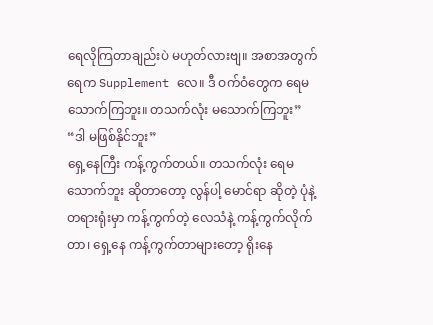ရေလိုကြတာချည်းပဲ မဟုတ်လားဗျ။ အစာအတွက် ရေက Supplement လေ။ ဒီ ဝက်ဝံတွေက ရေမသောက်ကြဘူး။ တသက်လုံး မသောက်ကြဘူး”
“ဒါ မဖြစ်နိုင်ဘူး”
ရှေ့နေကြီး ကန့်ကွက်တယ်။ တသက်လုံး ရေမသောက်ဘူး ဆိုတာတော့ လွန်ပါ့ မောင်ရာ ဆိုတဲ့ ပုံနဲ့ တရားရုံးမှာ ကန့်ကွက်တဲ့ လေသံနဲ့ ကန့်ကွက်လိုက်တာ၊ ရှေ့နေ ကန့်ကွက်တာများတော့ ရိုးနေ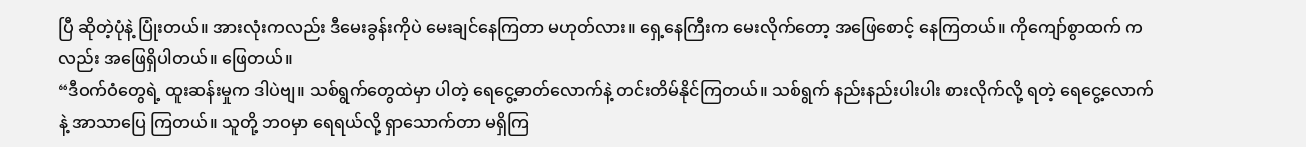ပြီ ဆိုတဲ့ပုံနဲ့ ပြုံးတယ်။ အားလုံးကလည်း ဒီမေးခွန်းကိုပဲ မေးချင်နေကြတာ မဟုတ်လား။ ရှေ့နေကြီးက မေးလိုက်တော့ အဖြေစောင့် နေကြတယ်။ ကိုကျော်စွာထက် ကလည်း အဖြေရှိပါတယ်။ ဖြေတယ်။
“ဒီဝက်ဝံတွေရဲ့ ထူးဆန်းမှုက ဒါပဲဗျ။ သစ်ရွက်တွေထဲမှာ ပါတဲ့ ရေငွေ့ဓာတ်လောက်နဲ့ တင်းတိမ်နိုင်ကြတယ်။ သစ်ရွက် နည်းနည်းပါးပါး စားလိုက်လို့ ရတဲ့ ရေငွေ့လောက်နဲ့ အာသာပြေ ကြတယ်။ သူတို့ ဘဝမှာ ရေရယ်လို့ ရှာသောက်တာ မရှိကြ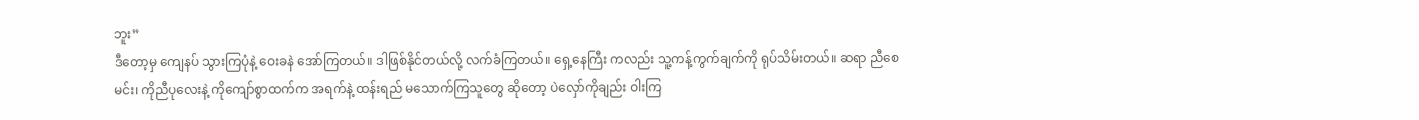ဘူး”
ဒီတော့မှ ကျေနပ် သွားကြပုံနဲ့ ဝေးခနဲ အော်ကြတယ်။ ဒါဖြစ်နိုင်တယ်လို့ လက်ခံကြတယ်။ ရှေ့နေကြီး ကလည်း သူ့ကန့်ကွက်ချက်ကို ရုပ်သိမ်းတယ်။ ဆရာ ညီစေမင်း၊ ကိုညီပုလေးနဲ့ ကိုကျော်စွာထက်က အရက်နဲ့ ထန်းရည် မသောက်ကြသူတွေ ဆိုတော့ ပဲလှော်ကိုချည်း ဝါးကြ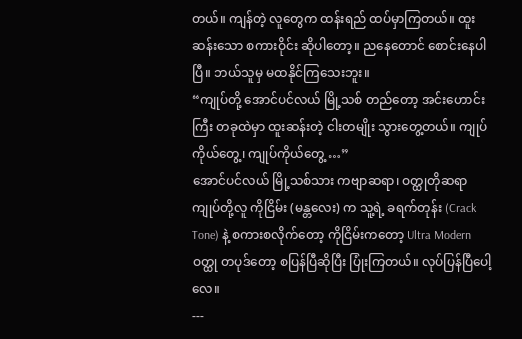တယ်။ ကျန်တဲ့ လူတွေက ထန်းရည် ထပ်မှာကြတယ်။ ထူးဆန်းသော စကားဝိုင်း ဆိုပါတော့။ ညနေတောင် စောင်းနေပါပြီ။ ဘယ်သူမှ မထနိုင်ကြသေးဘူး။
“ကျုပ်တို့ အောင်ပင်လယ် မြို့သစ် တည်တော့ အင်းဟောင်းကြီး တခုထဲမှာ ထူးဆန်းတဲ့ ငါးတမျိုး သွားတွေ့တယ်။ ကျုပ်ကိုယ်တွေ့၊ ကျုပ်ကိုယ်တွေ့ …”
အောင်ပင်လယ် မြို့သစ်သား ကဗျာဆရာ၊ ဝတ္ထုတိုဆရာ ကျုပ်တို့လူ ကိုငြိမ်း (မန္တလေး) က သူ့ရဲ့ ခရက်တုန်း (Crack Tone) နဲ့ စကားစလိုက်တော့ ကိုငြိမ်းကတော့ Ultra Modern ဝတ္ထု တပုဒ်တော့ စပြန်ပြီဆိုပြီး ပြုံးကြတယ်။ လုပ်ပြန်ပြီပေါ့လေ။
---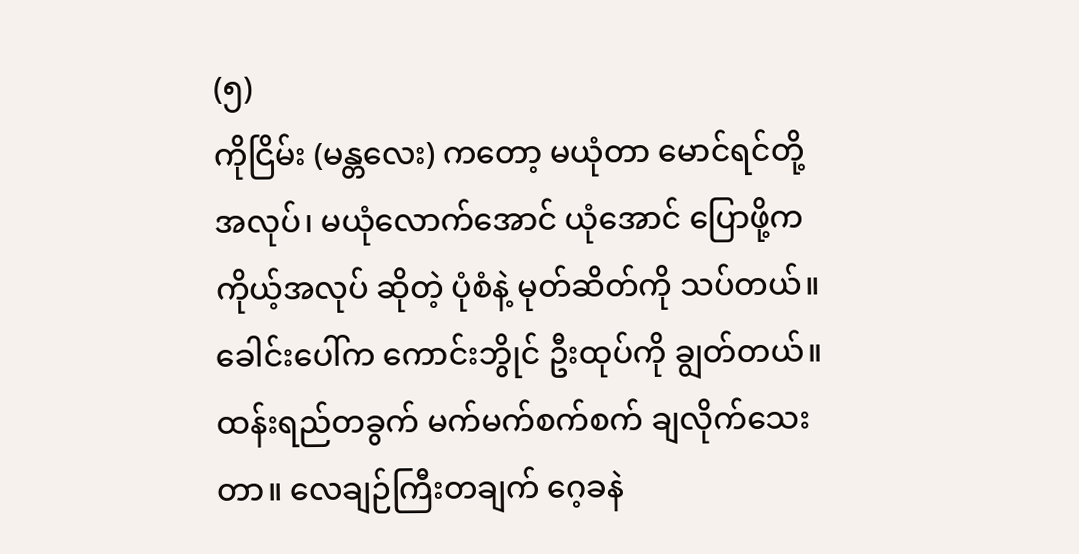(၅)
ကိုငြိမ်း (မန္တလေး) ကတော့ မယုံတာ မောင်ရင်တို့ အလုပ်၊ မယုံလောက်အောင် ယုံအောင် ပြောဖို့က ကိုယ့်အလုပ် ဆိုတဲ့ ပုံစံနဲ့ မုတ်ဆိတ်ကို သပ်တယ်။ ခေါင်းပေါ်က ကောင်းဘွိုင် ဦးထုပ်ကို ချွတ်တယ်။ ထန်းရည်တခွက် မက်မက်စက်စက် ချလိုက်သေးတာ။ လေချဉ်ကြီးတချက် ဂေ့ခနဲ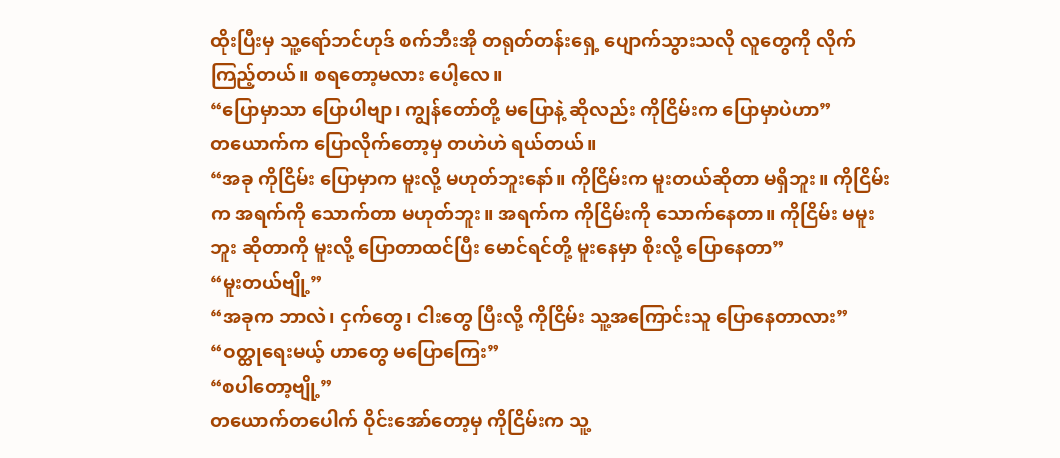ထိုးပြီးမှ သူ့ရော်ဘင်ဟုဒ် စက်ဘီးအို တရုတ်တန်းရှေ့ ပျောက်သွားသလို လူတွေကို လိုက်ကြည့်တယ်။ စရတော့မလား ပေါ့လေ။
“ပြောမှာသာ ပြောပါဗျာ၊ ကျွန်တော်တို့ မပြောနဲ့ ဆိုလည်း ကိုငြိမ်းက ပြောမှာပဲဟာ”
တယောက်က ပြောလိုက်တော့မှ တဟဲဟဲ ရယ်တယ်။
“အခု ကိုငြိမ်း ပြောမှာက မူးလို့ မဟုတ်ဘူးနော်။ ကိုငြိမ်းက မူးတယ်ဆိုတာ မရှိဘူး။ ကိုငြိမ်းက အရက်ကို သောက်တာ မဟုတ်ဘူး။ အရက်က ကိုငြိမ်းကို သောက်နေတာ။ ကိုငြိမ်း မမူးဘူး ဆိုတာကို မူးလို့ ပြောတာထင်ပြီး မောင်ရင်တို့ မူးနေမှာ စိုးလို့ ပြောနေတာ”
“မူးတယ်ဗျို့”
“အခုက ဘာလဲ၊ ငှက်တွေ၊ ငါးတွေ ပြီးလို့ ကိုငြိမ်း သူ့အကြောင်းသူ ပြောနေတာလား”
“ဝတ္ထုရေးမယ့် ဟာတွေ မပြောကြေး”
“စပါတော့ဗျို့”
တယောက်တပေါက် ဝိုင်းအော်တော့မှ ကိုငြိမ်းက သူ့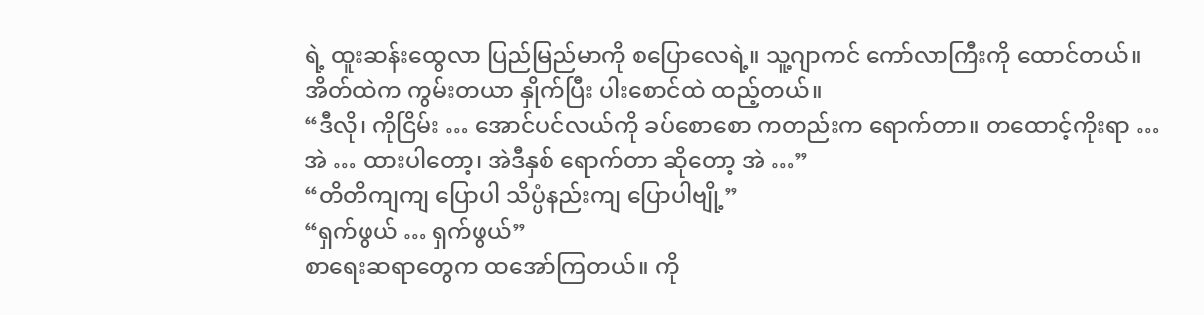ရဲ့ ထူးဆန်းထွေလာ ပြည်မြည်မာကို စပြောလေရဲ့။ သူ့ဂျာကင် ကော်လာကြီးကို ထောင်တယ်။ အိတ်ထဲက ကွမ်းတယာ နှိုက်ပြီး ပါးစောင်ထဲ ထည့်တယ်။
“ဒီလို၊ ကိုငြိမ်း … အောင်ပင်လယ်ကို ခပ်စောစော ကတည်းက ရောက်တာ။ တထောင့်ကိုးရာ … အဲ … ထားပါတော့၊ အဲဒီနှစ် ရောက်တာ ဆိုတော့ အဲ …”
“တိတိကျကျ ပြောပါ သိပ္ပံနည်းကျ ပြောပါဗျို့”
“ရှက်ဖွယ် … ရှက်ဖွယ်”
စာရေးဆရာတွေက ထအော်ကြတယ်။ ကို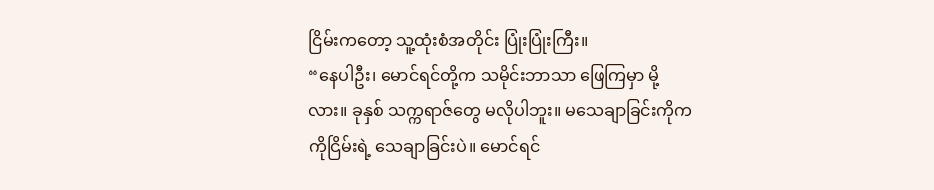ငြိမ်းကတော့ သူ့ထုံးစံအတိုင်း ပြုံးပြုံးကြီး။
“နေပါဦး၊ မောင်ရင်တို့က သမိုင်းဘာသာ ဖြေကြမှာ မို့လား။ ခုနှစ် သက္ကရာဇ်တွေ မလိုပါဘူး။ မသေချာခြင်းကိုက ကိုငြိမ်းရဲ့ သေချာခြင်းပဲ။ မောင်ရင်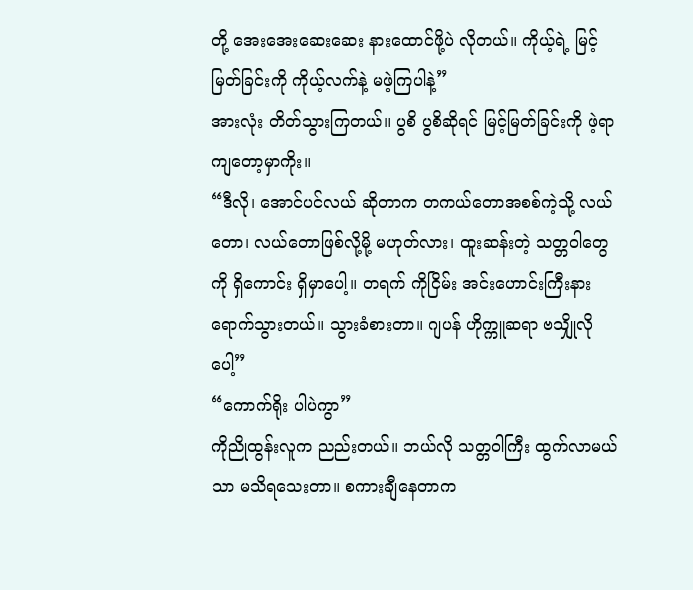တို့ အေးအေးဆေးဆေး နားထောင်ဖို့ပဲ လိုတယ်။ ကိုယ့်ရဲ့ မြင့်မြတ်ခြင်းကို ကိုယ့်လက်နဲ့ မဖဲ့ကြပါနဲ့”
အားလုံး တိတ်သွားကြတယ်။ ပွစိ ပွစိဆိုရင် မြင့်မြတ်ခြင်းကို ဖဲ့ရာ ကျတော့မှာကိုး။
“ဒီလို၊ အောင်ပင်လယ် ဆိုတာက တကယ်တောအစစ်ကဲ့သို့ လယ်တော၊ လယ်တောဖြစ်လို့မို့ မဟုတ်လား၊ ထူးဆန်းတဲ့ သတ္တဝါတွေကို ရှိကောင်း ရှိမှာပေါ့။ တရက် ကိုငြိမ်း အင်းဟောင်းကြီးနား ရောက်သွားတယ်။ သွားခံစားတာ။ ဂျပန် ဟိုက္ကူဆရာ ဗသျှိုလိုပေါ့”
“ကောက်ရိုး ပါပဲကွာ”
ကိုညိုထွန်းလူက ညည်းတယ်။ ဘယ်လို သတ္တဝါကြီး ထွက်လာမယ်သာ မသိရသေးတာ။ စကားချီနေတာက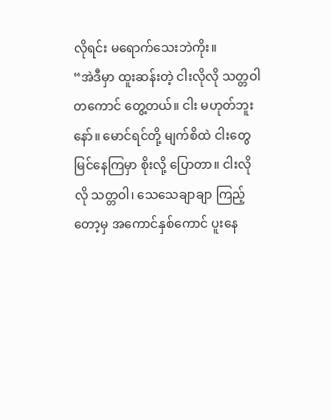လိုရင်း မရောက်သေးဘဲကိုး။
“အဲဒီမှာ ထူးဆန်းတဲ့ ငါးလိုလို သတ္တဝါတကောင် တွေ့တယ်။ ငါး မဟုတ်ဘူးနော်။ မောင်ရင်တို့ မျက်စိထဲ ငါးတွေ မြင်နေကြမှာ စိုးလို့ ပြောတာ။ ငါးလိုလို သတ္တဝါ၊ သေသေချာချာ ကြည့်တော့မှ အကောင်နှစ်ကောင် ပူးနေ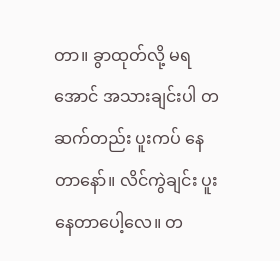တာ။ ခွာထုတ်လို့ မရအောင် အသားချင်းပါ တဆက်တည်း ပူးကပ် နေတာနော်။ လိင်ကွဲချင်း ပူးနေတာပေါ့လေ။ တ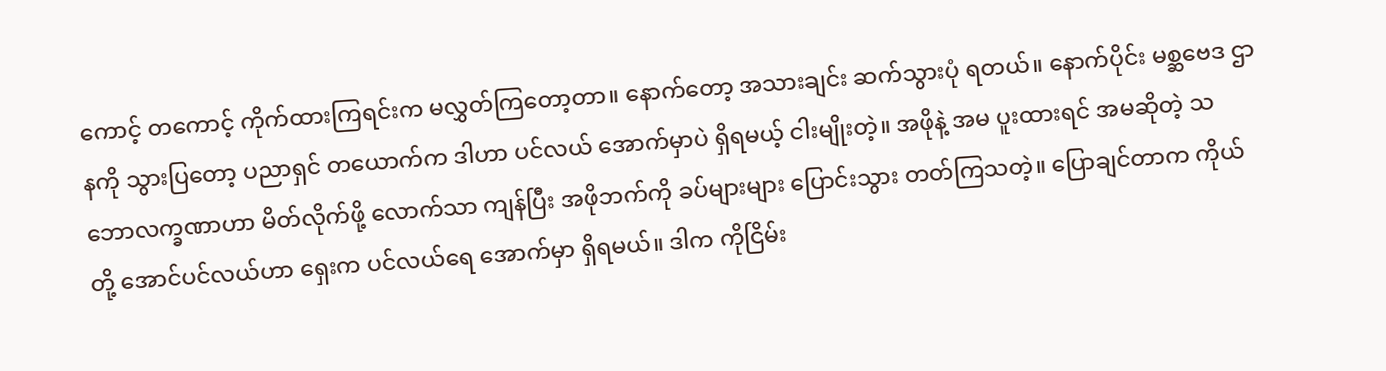ကောင့် တကောင့် ကိုက်ထားကြရင်းက မလွှတ်ကြတော့တာ။ နောက်တော့ အသားချင်း ဆက်သွားပုံ ရတယ်။ နောက်ပိုင်း မစ္ဆဗေဒ ဌာနကို သွားပြတော့ ပညာရှင် တယောက်က ဒါဟာ ပင်လယ် အောက်မှာပဲ ရှိရမယ့် ငါးမျိုးတဲ့။ အဖိုနဲ့ အမ ပူးထားရင် အမဆိုတဲ့ သဘောလက္ခဏာဟာ မိတ်လိုက်ဖို့ လောက်သာ ကျန်ပြီး အဖိုဘက်ကို ခပ်များများ ပြောင်းသွား တတ်ကြသတဲ့။ ပြောချင်တာက ကိုယ်တို့ အောင်ပင်လယ်ဟာ ရှေးက ပင်လယ်ရေ အောက်မှာ ရှိရမယ်။ ဒါက ကိုငြိမ်း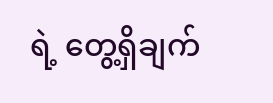ရဲ့ တွေ့ရှိချက်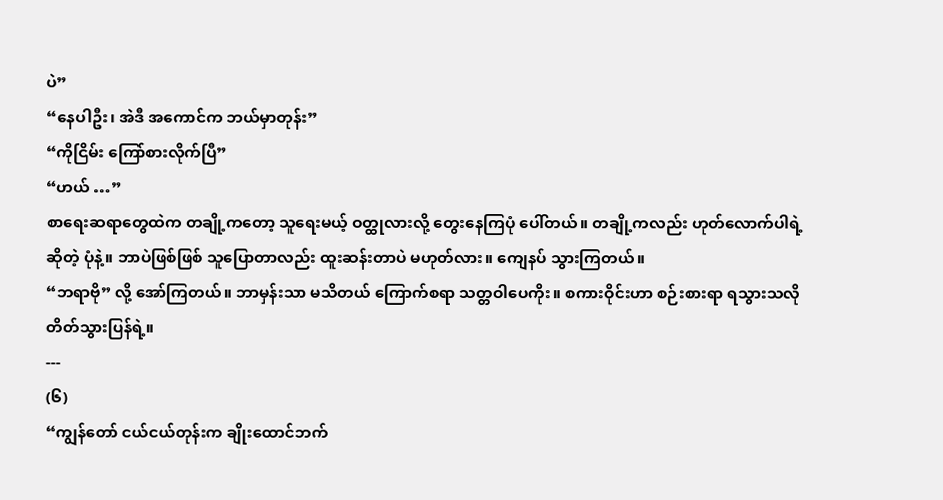ပဲ”
“နေပါဦး၊ အဲဒီ အကောင်က ဘယ်မှာတုန်း”
“ကိုငြိမ်း ကြော်စားလိုက်ပြီ”
“ဟယ် …”
စာရေးဆရာတွေထဲက တချို့ကတော့ သူရေးမယ့် ဝတ္ထုလားလို့ တွေးနေကြပုံ ပေါ်တယ်။ တချို့ကလည်း ဟုတ်လောက်ပါရဲ့ ဆိုတဲ့ ပုံနဲ့။ ဘာပဲဖြစ်ဖြစ် သူပြောတာလည်း ထူးဆန်းတာပဲ မဟုတ်လား။ ကျေနပ် သွားကြတယ်။
“ဘရာဗို” လို့ အော်ကြတယ်။ ဘာမှန်းသာ မသိတယ် ကြောက်စရာ သတ္တဝါပေကိုး။ စကားဝိုင်းဟာ စဉ်းစားရာ ရသွားသလို တိတ်သွားပြန်ရဲ့။
---
(၆)
“ကျွန်တော် ငယ်ငယ်တုန်းက ချိုးထောင်ဘက်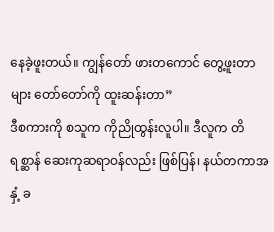နေခဲ့ဖူးတယ်။ ကျွန်တော် ဖားတကောင် တွေ့ဖူးတာများ တော်တော်ကို ထူးဆန်းတာ”
ဒီစကားကို စသူက ကိုညိုထွန်းလူပါ။ ဒီလူက တိရစ္ဆာန် ဆေးကုဆရာဝန်လည်း ဖြစ်ပြန်၊ နယ်တကာအနှံ့ ခ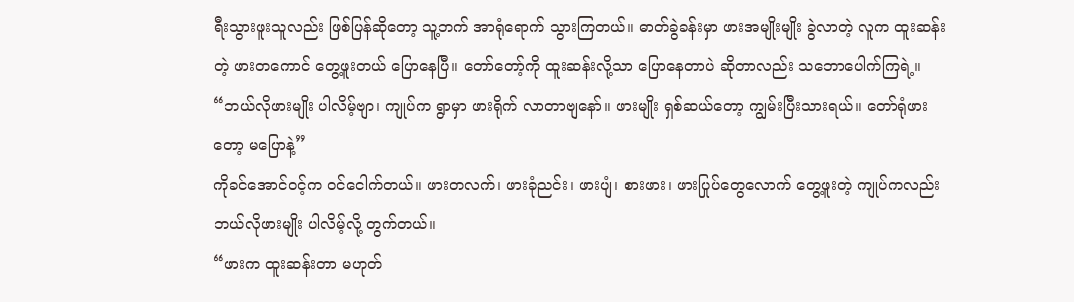ရီးသွားဖူးသူလည်း ဖြစ်ပြန်ဆိုတော့ သူ့ဘက် အာရုံရောက် သွားကြတယ်။ ဓာတ်ခွဲခန်းမှာ ဖားအမျိုးမျိုး ခွဲလာတဲ့ လူက ထူးဆန်းတဲ့ ဖားတကောင် တွေ့ဖူးတယ် ပြောနေပြီ။ တော်တော့်ကို ထူးဆန်းလို့သာ ပြောနေတာပဲ ဆိုတာလည်း သဘောပေါက်ကြရဲ့။
“ဘယ်လိုဖားမျိုး ပါလိမ့်ဗျာ၊ ကျုပ်က ရွာမှာ ဖားရိုက် လာတာဗျနော်။ ဖားမျိုး ရှစ်ဆယ်တော့ ကျွမ်းပြီးသားရယ်။ တော်ရုံဖားတော့ မပြောနဲ့”
ကိုခင်အောင်ဝင့်က ဝင်ငေါက်တယ်။ ဖားတလက်၊ ဖားခုံညင်း၊ ဖားပျံ၊ စားဖား၊ ဖားပြုပ်တွေလောက် တွေ့ဖူးတဲ့ ကျုပ်ကလည်း ဘယ်လိုဖားမျိုး ပါလိမ့်လို့ တွက်တယ်။
“ဖားက ထူးဆန်းတာ မဟုတ်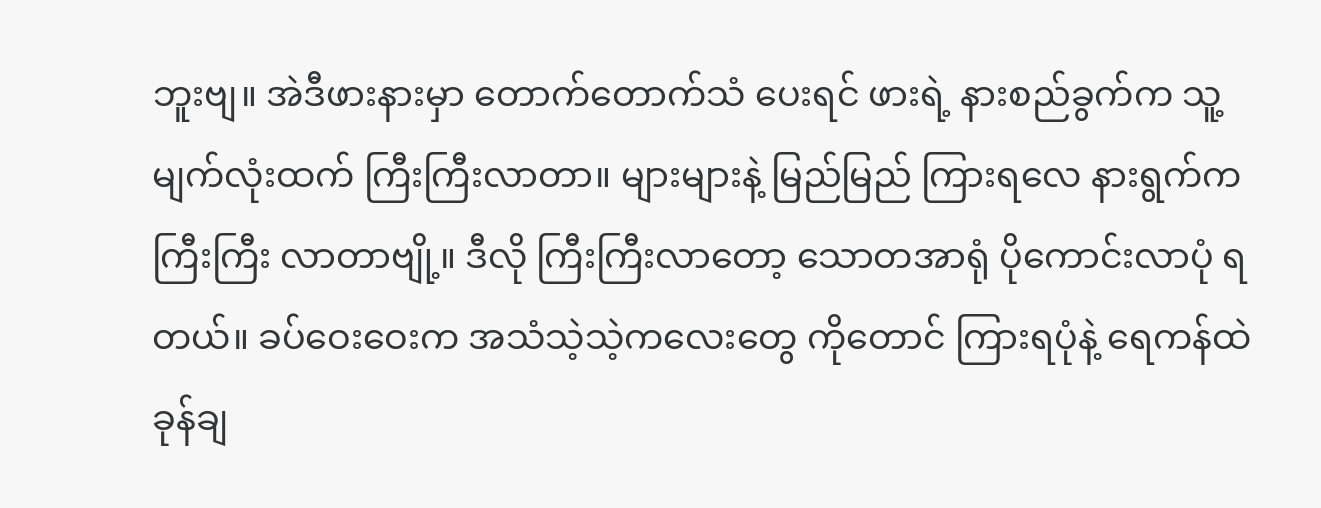ဘူးဗျ။ အဲဒီဖားနားမှာ တောက်တောက်သံ ပေးရင် ဖားရဲ့ နားစည်ခွက်က သူ့မျက်လုံးထက် ကြီးကြီးလာတာ။ များများနဲ့ မြည်မြည် ကြားရလေ နားရွက်က ကြီးကြီး လာတာဗျို့။ ဒီလို ကြီးကြီးလာတော့ သောတအာရုံ ပိုကောင်းလာပုံ ရတယ်။ ခပ်ဝေးဝေးက အသံသဲ့သဲ့ကလေးတွေ ကိုတောင် ကြားရပုံနဲ့ ရေကန်ထဲ ခုန်ချ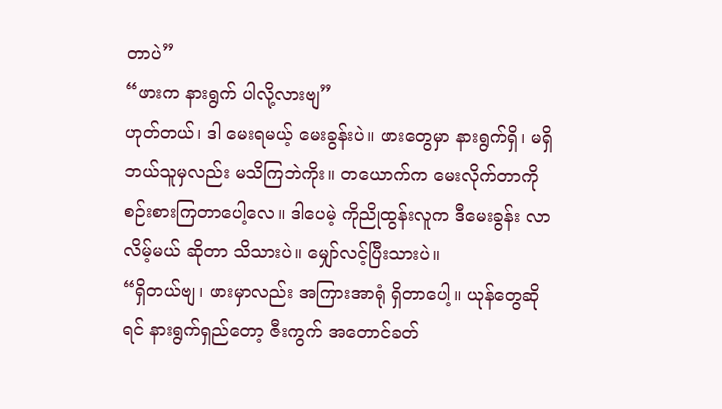တာပဲ”
“ဖားက နားရွက် ပါလို့လားဗျ”
ဟုတ်တယ်၊ ဒါ မေးရမယ့် မေးခွန်းပဲ။ ဖားတွေမှာ နားရွက်ရှိ၊ မရှိ ဘယ်သူမှလည်း မသိကြဘဲကိုး။ တယောက်က မေးလိုက်တာကို စဉ်းစားကြတာပေါ့လေ။ ဒါပေမဲ့ ကိုညိုထွန်းလူက ဒီမေးခွန်း လာလိမ့်မယ် ဆိုတာ သိသားပဲ။ မျှော်လင့်ပြီးသားပဲ။
“ရှိတယ်ဗျ၊ ဖားမှာလည်း အကြားအာရုံ ရှိတာပေါ့။ ယုန်တွေဆိုရင် နားရွက်ရှည်တော့ ဇီးကွက် အတောင်ခတ်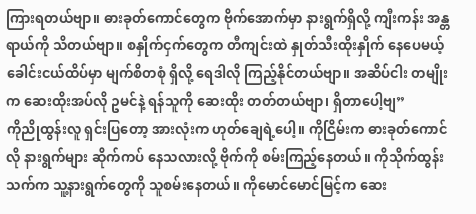ကြားရတယ်ဗျာ။ ဓားခုတ်ကောင်တွေက ဗိုက်အောက်မှာ နားရွက်ရှိလို့ ကျီးကန်း အန္တရာယ်ကို သိတယ်ဗျာ။ စနှိုက်ငှက်တွေက တီကျင်းထဲ နှုတ်သီးထိုးနှိုက် နေပေမယ့် ခေါင်းငယ်ထိပ်မှာ မျက်စိတစုံ ရှိလို့ ရေဒါလို ကြည့်နိုင်တယ်ဗျာ။ အဆိပ်ငါး တမျိုးက ဆေးထိုးအပ်လို ဥမင်နဲ့ ရန်သူကို ဆေးထိုး တတ်တယ်ဗျာ၊ ရှိတာပေါ့ဗျ”
ကိုညိုထွန်းလူ ရှင်းပြတော့ အားလုံးက ဟုတ်ချေရဲ့ပေါ့။ ကိုငြိမ်းက ဓားခုတ်ကောင်လို နားရွက်များ ဆိုက်ကပ် နေသလားလို့ ဗိုက်ကို စမ်းကြည့်နေတယ်။ ကိုသိုက်ထွန်းသက်က သူ့နားရွက်တွေကို သူစမ်းနေတယ်။ ကိုမောင်မောင်မြင့်က ဆေး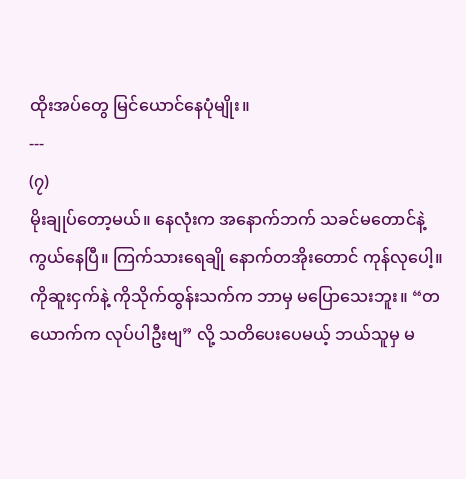ထိုးအပ်တွေ မြင်ယောင်နေပုံမျိုး။
---
(၇)
မိုးချုပ်တော့မယ်။ နေလုံးက အနောက်ဘက် သခင်မတောင်နဲ့ ကွယ်နေပြီ။ ကြက်သားရေချို နောက်တအိုးတောင် ကုန်လုပေါ့။ ကိုဆူးငှက်နဲ့ ကိုသိုက်ထွန်းသက်က ဘာမှ မပြောသေးဘူး။ “တယောက်က လုပ်ပါဦးဗျ” လို့ သတိပေးပေမယ့် ဘယ်သူမှ မ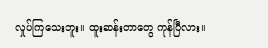လှုပ်ကြသေးဘူး။ ထူးဆန်းတာတွေ ကုန်ပြီလား။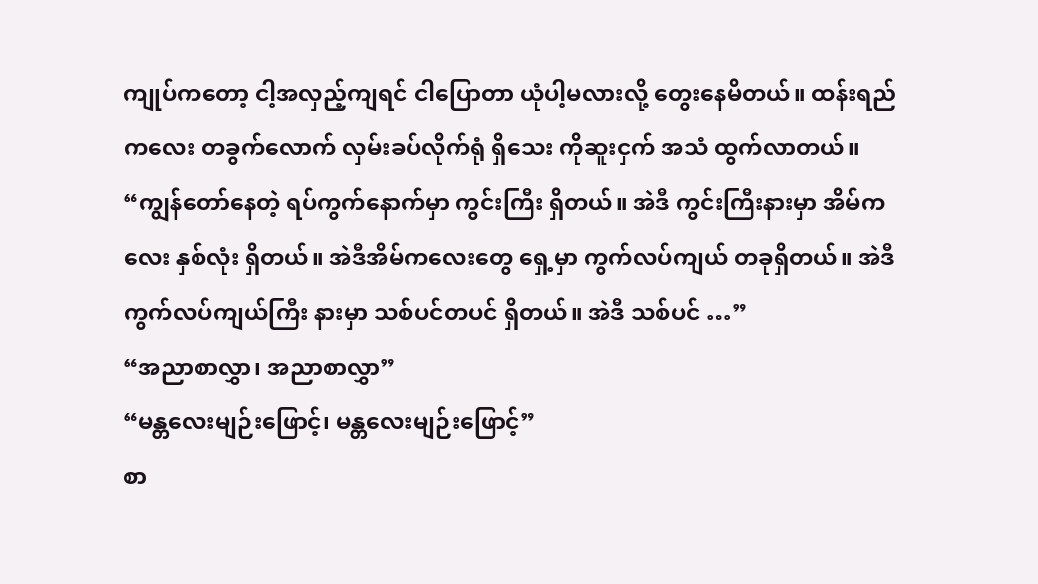ကျုပ်ကတော့ ငါ့အလှည့်ကျရင် ငါပြောတာ ယုံပါ့မလားလို့ တွေးနေမိတယ်။ ထန်းရည်ကလေး တခွက်လောက် လှမ်းခပ်လိုက်ရုံ ရှိသေး ကိုဆူးငှက် အသံ ထွက်လာတယ်။
“ကျွန်တော်နေတဲ့ ရပ်ကွက်နောက်မှာ ကွင်းကြီး ရှိတယ်။ အဲဒီ ကွင်းကြီးနားမှာ အိမ်ကလေး နှစ်လုံး ရှိတယ်။ အဲဒီအိမ်ကလေးတွေ ရှေ့မှာ ကွက်လပ်ကျယ် တခုရှိတယ်။ အဲဒီ ကွက်လပ်ကျယ်ကြီး နားမှာ သစ်ပင်တပင် ရှိတယ်။ အဲဒီ သစ်ပင် …”
“အညာစာလွှာ၊ အညာစာလွှာ”
“မန္တလေးမျဉ်းဖြောင့်၊ မန္တလေးမျဉ်းဖြောင့်”
စာ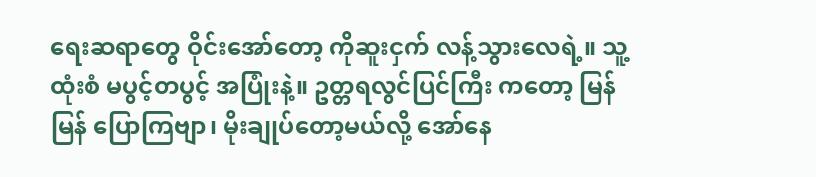ရေးဆရာတွေ ဝိုင်းအော်တော့ ကိုဆူးငှက် လန့်သွားလေရဲ့။ သူ့ထုံးစံ မပွင့်တပွင့် အပြုံးနဲ့။ ဥတ္တရလွင်ပြင်ကြီး ကတော့ မြန်မြန် ပြောကြဗျာ၊ မိုးချုပ်တော့မယ်လို့ အော်နေ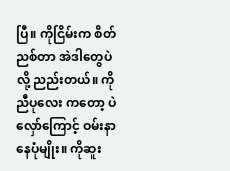ပြီ။ ကိုငြိမ်းက စိတ်ညစ်တာ အဲဒါတွေပဲလို့ ညည်းတယ်။ ကိုညီပုလေး ကတော့ ပဲလှော်ကြောင့် ဝမ်းနာနေပုံမျိုး။ ကိုဆူး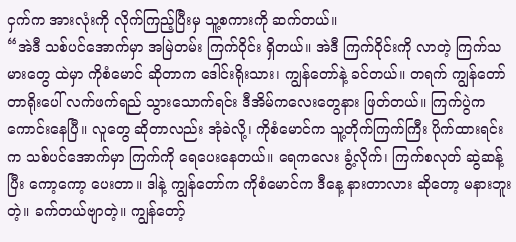ငှက်က အားလုံးကို လိုက်ကြည့်ပြီးမှ သူ့စကားကို ဆက်တယ်။
“အဲဒီ သစ်ပင်အောက်မှာ အမြဲတမ်း ကြက်ဝိုင်း ရှိတယ်။ အဲဒီ ကြက်ဝိုင်းကို လာတဲ့ ကြက်သမားတွေ ထဲမှာ ကိုစံမောင် ဆိုတာက ဒေါင်းရိုးသား၊ ကျွန်တော်နဲ့ ခင်တယ်။ တရက် ကျွန်တော် တာရိုးပေါ် လက်ဖက်ရည် သွားသောက်ရင်း ဒီအိမ်ကလေးတွေနား ဖြတ်တယ်။ ကြက်ပွဲက ကောင်းနေပြီ။ လူတွေ ဆိုတာလည်း အုံခဲလို့၊ ကိုစံမောင်က သူ့တိုက်ကြက်ကြီး ပိုက်ထားရင်းက သစ်ပင်အောက်မှာ ကြက်ကို ရေပေးနေတယ်။ ရေကလေး ခွံ့လိုက်၊ ကြက်စလုတ် ဆွဲဆန့်ပြီး ကော့ကော့ ပေးတာ။ ဒါနဲ့ ကျွန်တော်က ကိုစံမောင်က ဒီနေ့ နားတာလား ဆိုတော့ မနားဘူးတဲ့။ ခက်တယ်ဗျာတဲ့။ ကျွန်တော့်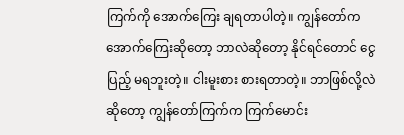ကြက်ကို အောက်ကြေး ချရတာပါတဲ့။ ကျွန်တော်က အောက်ကြေးဆိုတော့ ဘာလဲဆိုတော့ နိုင်ရင်တောင် ငွေပြည့် မရဘူးတဲ့။ ငါးမူးစား စားရတာတဲ့။ ဘာဖြစ်လို့လဲ ဆိုတော့ ကျွန်တော်ကြက်က ကြက်မောင်း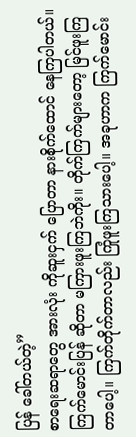ပြန် ခေါ်တယ်တဲ့”
စာရေးဆရာတွေ အားလုံး ကိုဆူးငှက် ပြောတာ နားစိုက်ထောင် နေကြပါတယ်။ ကြက်မောင်းပြန် ဆိုတာ မကြားဖူးကြဘဲကိုး။ တိုက်ကြက်များတော့ မြင်ဖူးကြတာပေါ့။ ကြက်တိုက်တာလည်း ကြုံဖူးကြသားပေါ့။ အခုဟာက ကြက်မောင်း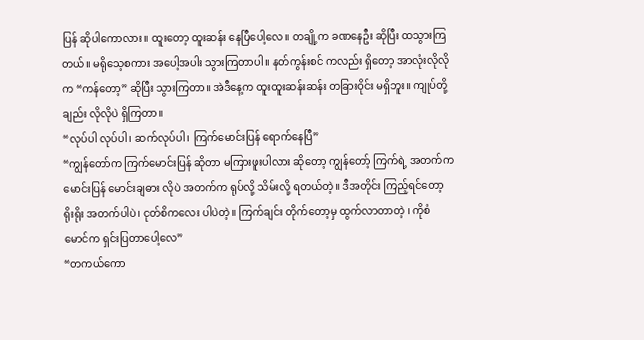ပြန် ဆိုပါကောလား။ ထူးတော့ ထူးဆန်း နေပြီပေါ့လေ။ တချို့က ခဏနေဦး ဆိုပြီး ထသွားကြတယ်။ မရိုသေ့စကား အပေါ့အပါး သွားကြတာပါ။ နတ်ကွန်းစင် ကလည်း ရှိတော့ အာလုံးလိုလိုက “ကန်တော့” ဆိုပြီး သွားကြတာ။ အဲဒီနေ့က ထူးထူးဆန်းဆန်း တခြားဝိုင်း မရှိဘူး။ ကျုပ်တို့ချည်း လိုလိုပဲ ရှိကြတာ။
“လုပ်ပါ လုပ်ပါ၊ ဆက်လုပ်ပါ၊ ကြက်မောင်းပြန် ရောက်နေပြီ”
“ကျွန်တော်က ကြက်မောင်းပြန် ဆိုတာ မကြားဖူးပါလား ဆိုတော့ ကျွန်တော့် ကြက်ရဲ့ အတက်က မောင်းပြန် မောင်းချဓား လိုပဲ အတက်က ရုပ်လို့ သိမ်းလို့ ရတယ်တဲ့။ ဒီအတိုင်း ကြည့်ရင်တော့ ရိုးရိုး အတက်ပါပဲ၊ ငုတ်စိကလေး ပါပဲတဲ့။ ကြက်ချင်း တိုက်တော့မှ ထွက်လာတာတဲ့ ၊ ကိုစံမောင်က ရှင်းပြတာပေါ့လေ”
“တကယ်ကော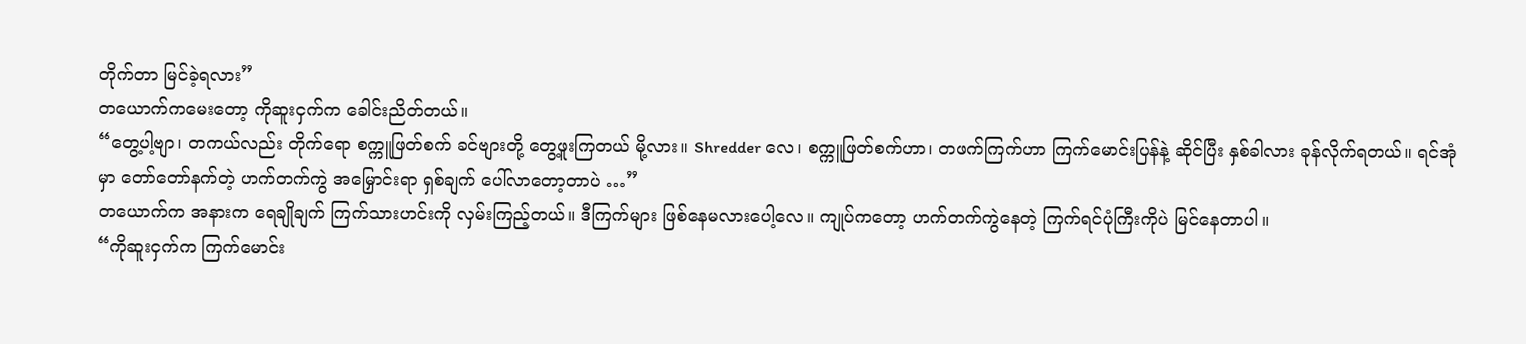တိုက်တာ မြင်ခဲ့ရလား”
တယောက်ကမေးတော့ ကိုဆူးငှက်က ခေါင်းညိတ်တယ်။
“တွေ့ပါ့ဗျာ၊ တကယ်လည်း တိုက်ရော စက္ကူဖြတ်စက် ခင်ဗျားတို့ တွေ့ဖူးကြတယ် မို့လား။ Shredder လေ၊ စက္ကူဖြတ်စက်ဟာ၊ တဖက်ကြက်ဟာ ကြက်မောင်းပြန်နဲ့ ဆိုင်ပြီး နှစ်ခါလား ခုန်လိုက်ရတယ်။ ရင်အုံမှာ တော်တော်နက်တဲ့ ဟက်တက်ကွဲ အမြှောင်းရာ ရှစ်ချက် ပေါ်လာတော့တာပဲ …”
တယောက်က အနားက ရေချိုချက် ကြက်သားဟင်းကို လှမ်းကြည့်တယ်။ ဒီကြက်များ ဖြစ်နေမလားပေါ့လေ။ ကျုပ်ကတော့ ဟက်တက်ကွဲနေတဲ့ ကြက်ရင်ပုံကြီးကိုပဲ မြင်နေတာပါ။
“ကိုဆူးငှက်က ကြက်မောင်း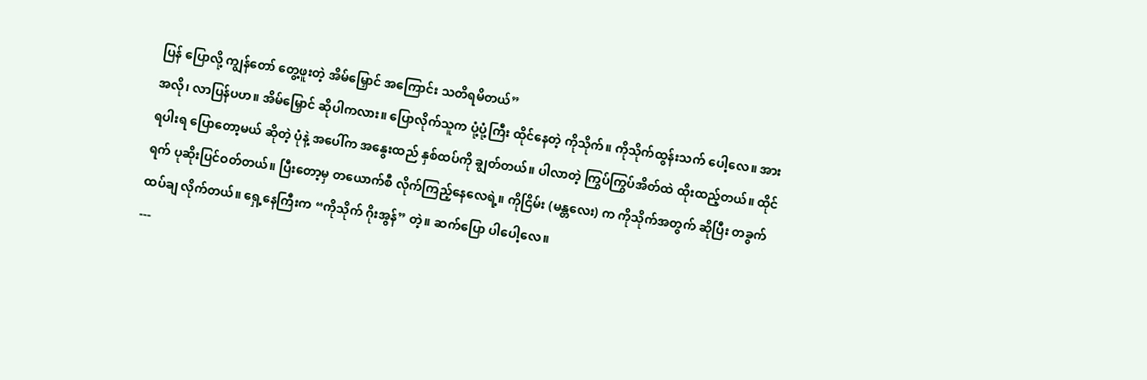ပြန် ပြောလို့ ကျွန်တော် တွေ့ဖူးတဲ့ အိမ်မြှောင် အကြောင်း သတိရမိတယ်”
အလို၊ လာပြန်ပဟ။ အိမ်မြှောင် ဆိုပါကလား။ ပြောလိုက်သူက ပုံ့ပုံ့ကြီး ထိုင်နေတဲ့ ကိုသိုက်။ ကိုသိုက်ထွန်းသက် ပေါ့လေ။ အားရပါးရ ပြောတော့မယ် ဆိုတဲ့ ပုံနဲ့ အပေါ်က အနွေးထည် နှစ်ထပ်ကို ချွတ်တယ်။ ပါလာတဲ့ ကြွပ်ကြွပ်အိတ်ထဲ ထိုးထည့်တယ်။ ထိုင်ရက် ပုဆိုးပြင်ဝတ်တယ်။ ပြီးတော့မှ တယောက်စီ လိုက်ကြည့်နေလေရဲ့။ ကိုငြိမ်း (မန္တလေး) က ကိုသိုက်အတွက် ဆိုပြီး တခွက် ထပ်ချ လိုက်တယ်။ ရှေ့နေကြီးက “ကိုသိုက် ဂိုးအွန်” တဲ့။ ဆက်ပြော ပါပေါ့လေ။
---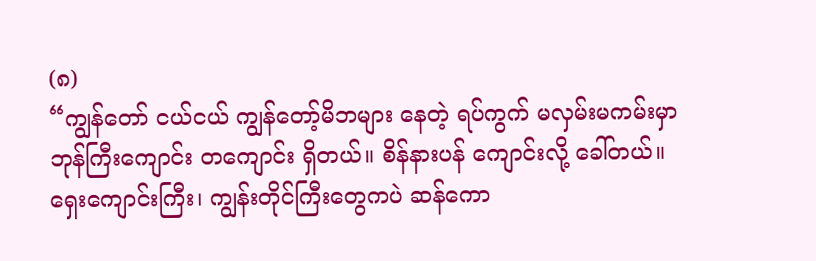(၈)
“ကျွန်တော် ငယ်ငယ် ကျွန်တော့်မိဘများ နေတဲ့ ရပ်ကွက် မလှမ်းမကမ်းမှာ ဘုန်ကြီးကျောင်း တကျောင်း ရှိတယ်။ စိန်နားပန် ကျောင်းလို့ ခေါ်တယ်။ ရှေးကျောင်းကြီး၊ ကျွန်းတိုင်ကြီးတွေကပဲ ဆန်ကော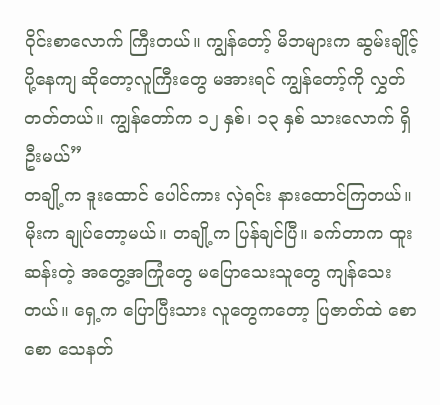ဝိုင်းစာလောက် ကြီးတယ်။ ကျွန်တော့် မိဘများက ဆွမ်းချိုင့် ပို့နေကျ ဆိုတော့လူကြီးတွေ မအားရင် ကျွန်တော့်ကို လွှတ်တတ်တယ်။ ကျွန်တော်က ၁၂ နှစ်၊ ၁၃ နှစ် သားလောက် ရှိဦးမယ်”
တချို့က ဒူးထောင် ပေါင်ကား လှဲရင်း နားထောင်ကြတယ်။ မိုးက ချုပ်တော့မယ်။ တချို့က ပြန်ချင်ပြီ။ ခက်တာက ထူးဆန်းတဲ့ အတွေ့အကြုံတွေ မပြောသေးသူတွေ ကျန်သေးတယ်။ ရှေ့က ပြောပြီးသား လူတွေကတော့ ပြဇာတ်ထဲ စောစော သေနတ်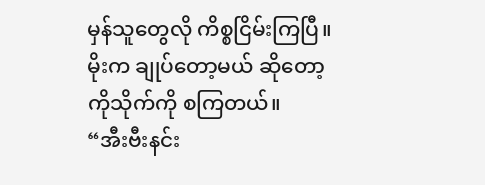မှန်သူတွေလို ကိစ္စငြိမ်းကြပြီ။ မိုးက ချုပ်တော့မယ် ဆိုတော့ ကိုသိုက်ကို စကြတယ်။
“အီးဗီးနင်း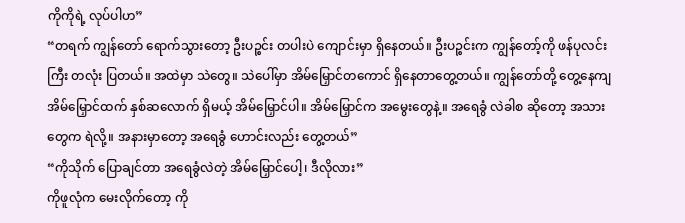ကိုကိုရဲ့ လုပ်ပါဟ”
“တရက် ကျွန်တော် ရောက်သွားတော့ ဦးပဉ္စင်း တပါးပဲ ကျောင်းမှာ ရှိနေတယ်။ ဦးပဉ္စင်းက ကျွန်တော့်ကို ဖန်ပုလင်းကြီး တလုံး ပြတယ်။ အထဲမှာ သဲတွေ။ သဲပေါ်မှာ အိမ်မြှောင်တကောင် ရှိနေတာတွေ့တယ်။ ကျွန်တော်တို့ တွေ့နေကျ အိမ်မြှောင်ထက် နှစ်ဆလောက် ရှိမယ့် အိမ်မြှောင်ပါ။ အိမ်မြှောင်က အမွေးတွေနဲ့။ အရေခွံ လဲခါစ ဆိုတော့ အသားတွေက ရဲလို့။ အနားမှာတော့ အရေခွံ ဟောင်းလည်း တွေ့တယ်”
“ကိုသိုက် ပြောချင်တာ အရေခွံလဲတဲ့ အိမ်မြှောင်ပေါ့၊ ဒီလိုလား”
ကိုဖူလုံက မေးလိုက်တော့ ကို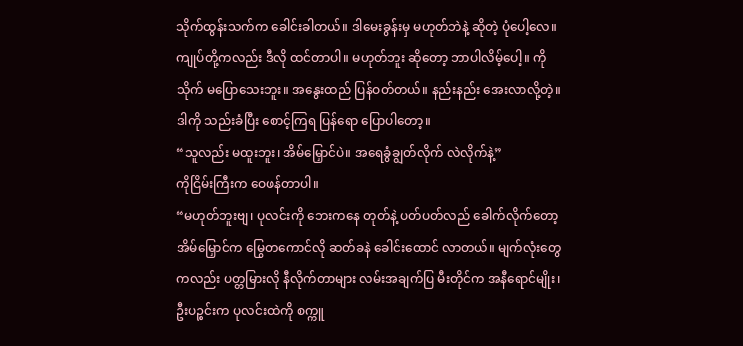သိုက်ထွန်းသက်က ခေါင်းခါတယ်။ ဒါမေးခွန်းမှ မဟုတ်ဘဲနဲ့ ဆိုတဲ့ ပုံပေါ့လေ။ ကျုပ်တို့ကလည်း ဒီလို ထင်တာပါ။ မဟုတ်ဘူး ဆိုတော့ ဘာပါလိမ့်ပေါ့။ ကိုသိုက် မပြောသေးဘူး။ အနွေးထည် ပြန်ဝတ်တယ်။ နည်းနည်း အေးလာလို့တဲ့။ ဒါကို သည်းခံပြီး စောင့်ကြရ ပြန်ရော ပြောပါတော့။
“သူလည်း မထူးဘူး၊ အိမ်မြှောင်ပဲ။ အရေခွံချွတ်လိုက် လဲလိုက်နဲ့”
ကိုငြိမ်းကြီးက ဝေဖန်တာပါ။
“မဟုတ်ဘူးဗျ၊ ပုလင်းကို ဘေးကနေ တုတ်နဲ့ ပတ်ပတ်လည် ခေါက်လိုက်တော့ အိမ်မြှောင်က မြွေတကောင်လို ဆတ်ခနဲ ခေါင်းထောင် လာတယ်။ မျက်လုံးတွေ ကလည်း ပတ္တမြားလို နီလိုက်တာများ လမ်းအချက်ပြ မီးတိုင်က အနီရောင်မျိုး၊ ဦးပဉ္စင်းက ပုလင်းထဲကို စက္ကူ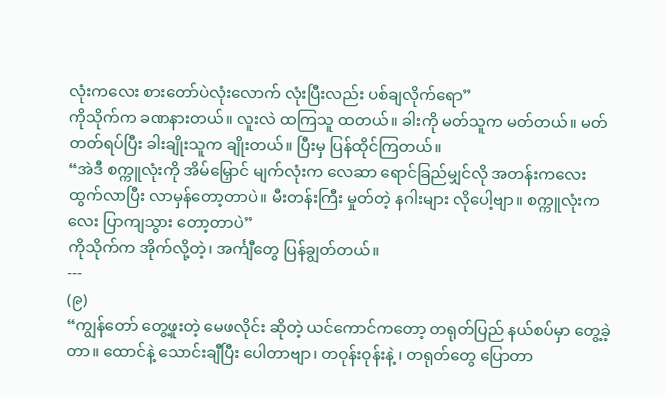လုံးကလေး စားတော်ပဲလုံးလောက် လုံးပြီးလည်း ပစ်ချလိုက်ရော”
ကိုသိုက်က ခဏနားတယ်။ လူးလဲ ထကြသူ ထတယ်။ ခါးကို မတ်သူက မတ်တယ်။ မတ်တတ်ရပ်ပြီး ခါးချိုးသူက ချိုးတယ်။ ပြီးမှ ပြန်ထိုင်ကြတယ်။
“အဲဒီ စက္ကူလုံးကို အိမ်မြှောင် မျက်လုံးက လေဆာ ရောင်ခြည်မျှင်လို အတန်းကလေး ထွက်လာပြီး လာမှန်တော့တာပဲ။ မီးတန်းကြီး မှုတ်တဲ့ နဂါးများ လိုပေါ့ဗျာ။ စက္ကူလုံးကလေး ပြာကျသွား တော့တာပဲ”
ကိုသိုက်က အိုက်လို့တဲ့၊ အင်္ကျီတွေ ပြန်ချွတ်တယ်။
---
(၉)
“ကျွန်တော် တွေ့ဖူးတဲ့ မေဖလိုင်း ဆိုတဲ့ ယင်ကောင်ကတော့ တရုတ်ပြည် နယ်စပ်မှာ တွေ့ခဲ့တာ။ ထောင်နဲ့ သောင်းချီပြီး ပေါတာဗျာ၊ တဝုန်းဝုန်းနဲ့ ၊ တရုတ်တွေ ပြောတာ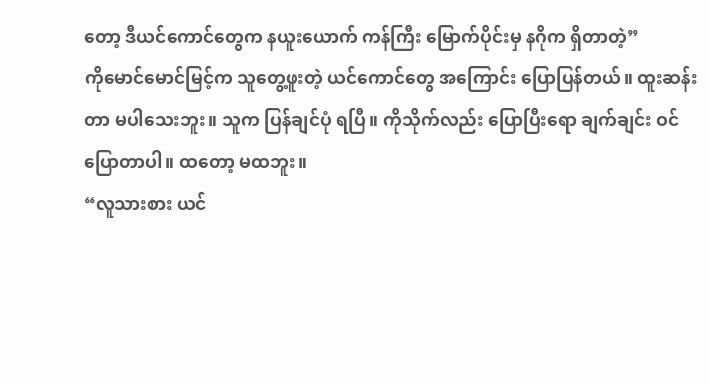တော့ ဒီယင်ကောင်တွေက နယူးယောက် ကန်ကြီး မြောက်ပိုင်းမှ နဂိုက ရှိတာတဲ့”
ကိုမောင်မောင်မြင့်က သူတွေ့ဖူးတဲ့ ယင်ကောင်တွေ အကြောင်း ပြောပြန်တယ်။ ထူးဆန်းတာ မပါသေးဘူး။ သူက ပြန်ချင်ပုံ ရပြီ။ ကိုသိုက်လည်း ပြောပြီးရော ချက်ချင်း ဝင်ပြောတာပါ။ ထတော့ မထဘူး။
“လူသားစား ယင်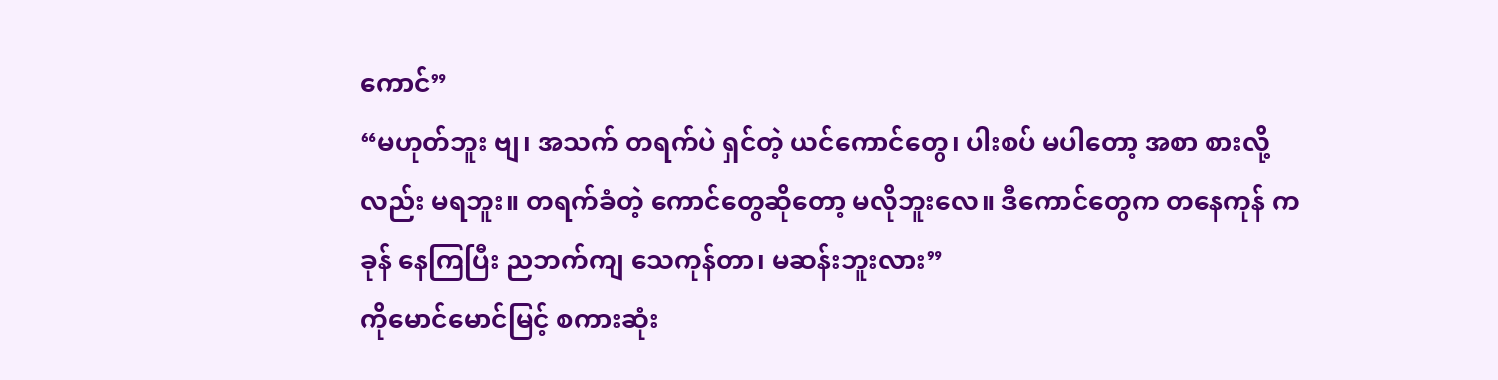ကောင်”
“မဟုတ်ဘူး ဗျ၊ အသက် တရက်ပဲ ရှင်တဲ့ ယင်ကောင်တွေ၊ ပါးစပ် မပါတော့ အစာ စားလို့လည်း မရဘူး။ တရက်ခံတဲ့ ကောင်တွေဆိုတော့ မလိုဘူးလေ။ ဒီကောင်တွေက တနေကုန် ကခုန် နေကြပြီး ညဘက်ကျ သေကုန်တာ၊ မဆန်းဘူးလား”
ကိုမောင်မောင်မြင့် စကားဆုံး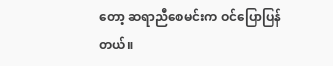တော့ ဆရာညီစေမင်းက ဝင်ပြောပြန်တယ်။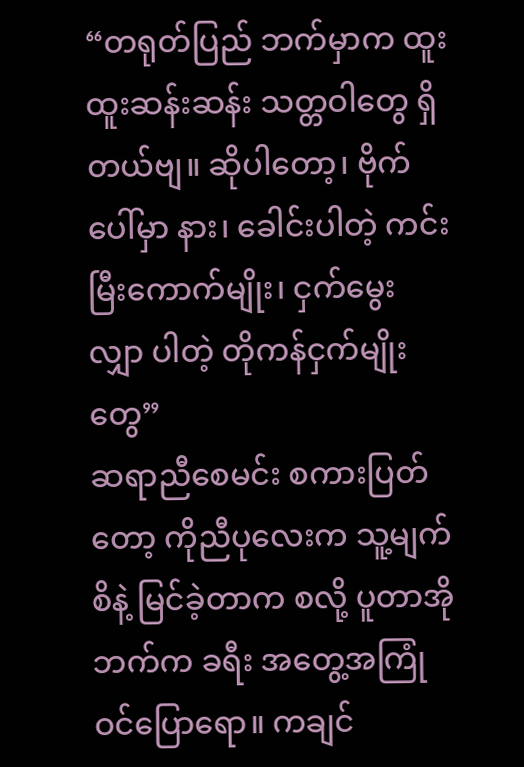“တရုတ်ပြည် ဘက်မှာက ထူးထူးဆန်းဆန်း သတ္တဝါတွေ ရှိတယ်ဗျ။ ဆိုပါတော့၊ ဗိုက်ပေါ်မှာ နား၊ ခေါင်းပါတဲ့ ကင်းမြီးကောက်မျိုး၊ ငှက်မွေးလျှာ ပါတဲ့ တိုကန်ငှက်မျိုးတွေ”
ဆရာညီစေမင်း စကားပြတ်တော့ ကိုညီပုလေးက သူ့မျက်စိနဲ့ မြင်ခဲ့တာက စလို့ ပူတာအိုဘက်က ခရီး အတွေ့အကြုံ ဝင်ပြောရော။ ကချင်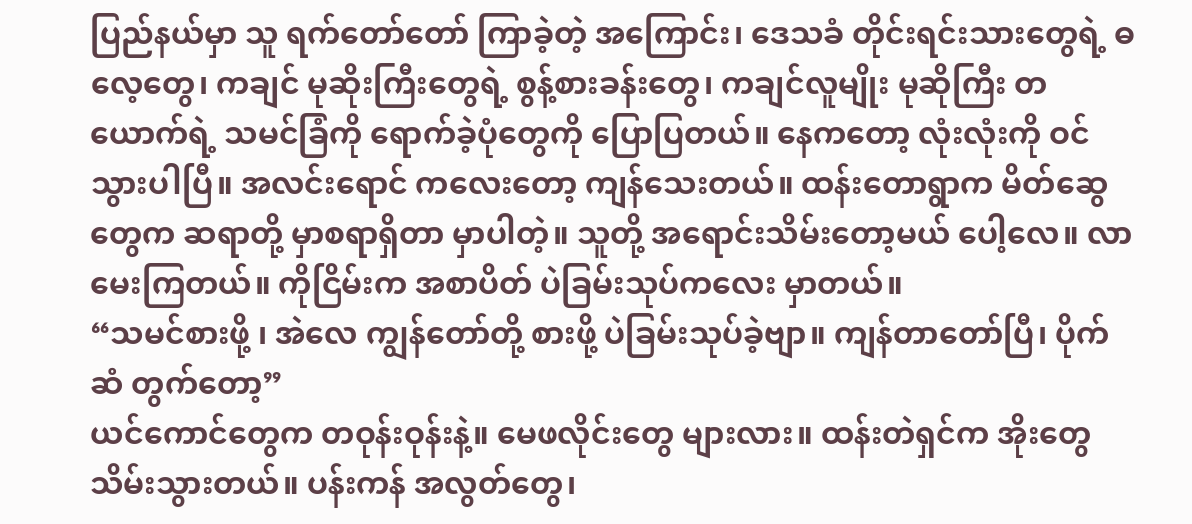ပြည်နယ်မှာ သူ ရက်တော်တော် ကြာခဲ့တဲ့ အကြောင်း၊ ဒေသခံ တိုင်းရင်းသားတွေရဲ့ ဓလေ့တွေ၊ ကချင် မုဆိုးကြီးတွေရဲ့ စွန့်စားခန်းတွေ၊ ကချင်လူမျိုး မုဆိုကြီး တယောက်ရဲ့ သမင်ခြံကို ရောက်ခဲ့ပုံတွေကို ပြောပြတယ်။ နေကတော့ လုံးလုံးကို ဝင်သွားပါပြီ။ အလင်းရောင် ကလေးတော့ ကျန်သေးတယ်။ ထန်းတောရွာက မိတ်ဆွေတွေက ဆရာတို့ မှာစရာရှိတာ မှာပါတဲ့။ သူတို့ အရောင်းသိမ်းတော့မယ် ပေါ့လေ။ လာမေးကြတယ်။ ကိုငြိမ်းက အစာပိတ် ပဲခြမ်းသုပ်ကလေး မှာတယ်။
“သမင်စားဖို့ ၊ အဲလေ ကျွန်တော်တို့ စားဖို့ ပဲခြမ်းသုပ်ခဲ့ဗျာ။ ကျန်တာတော်ပြီ၊ ပိုက်ဆံ တွက်တော့”
ယင်ကောင်တွေက တဝုန်းဝုန်းနဲ့။ မေဖလိုင်းတွေ များလား။ ထန်းတဲရှင်က အိုးတွေ သိမ်းသွားတယ်။ ပန်းကန် အလွတ်တွေ၊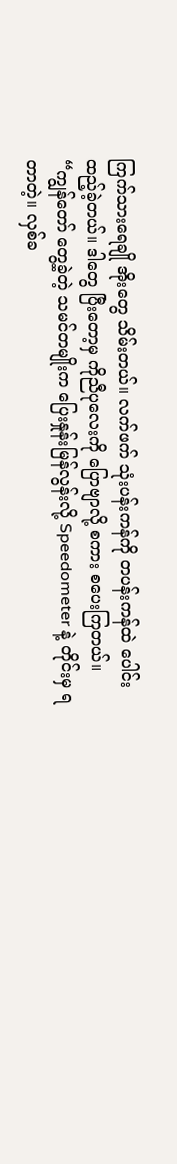ကြက်သားရေချို အိုးတွေ သိမ်းတယ်။ လက်ဖက် သုံးပန်းကန်ကို တပန်းကန်ထဲ ပေါင်းထည့်ခဲ့တယ်။ ဒါတွေ ပြီးတော့မှ ကိုညီပုလေးကို ပြောဗျာလို့ စကား စပေးကြတယ်။
“ကျွန်တော် တွေ့ခဲ့တဲ့ သမင်တမျိုးက ပြေးနှုန်းမြန်လွန်းလို့ Speedometer နဲ့ တိုင်းမှ ရတာတဲ့။ လှစ်ခ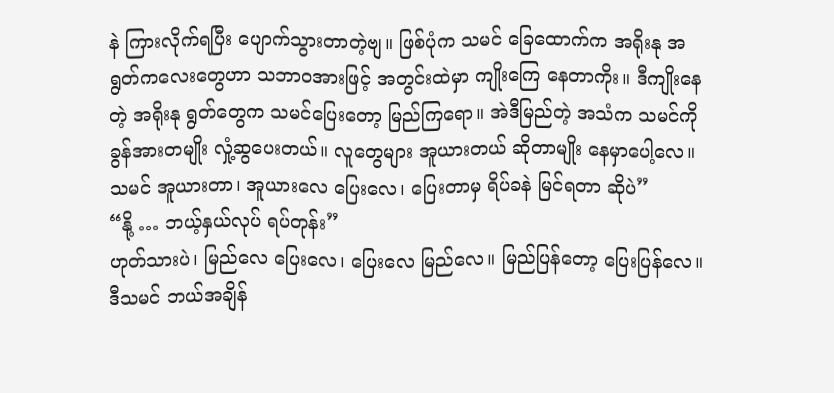နဲ ကြားလိုက်ရပြီး ပျောက်သွားတာတဲ့ဗျ။ ဖြစ်ပုံက သမင် ခြေထောက်က အရိုးနု အရွတ်ကလေးတွေဟာ သဘာဝအားဖြင့် အတွင်းထဲမှာ ကျိုးကြေ နေတာကိုး။ ဒီကျိုးနေတဲ့ အရိုးနု ရွတ်တွေက သမင်ပြေးတော့ မြည်ကြရော။ အဲဒီမြည်တဲ့ အသံက သမင်ကို ခွန်အားတမျိုး လှုံ့ဆွပေးတယ်။ လူတွေများ အူယားတယ် ဆိုတာမျိုး နေမှာပေါ့လေ။ သမင် အူယားတာ၊ အူယားလေ ပြေးလေ၊ ပြေးတာမှ ရိပ်ခနဲ မြင်ရတာ ဆိုပဲ”
“နို့ … ဘယ့်နှယ်လုပ် ရပ်တုန်း”
ဟုတ်သားပဲ၊ မြည်လေ ပြေးလေ၊ ပြေးလေ မြည်လေ။ မြည်ပြန်တော့ ပြေးပြန်လေ။ ဒီသမင် ဘယ်အချိန်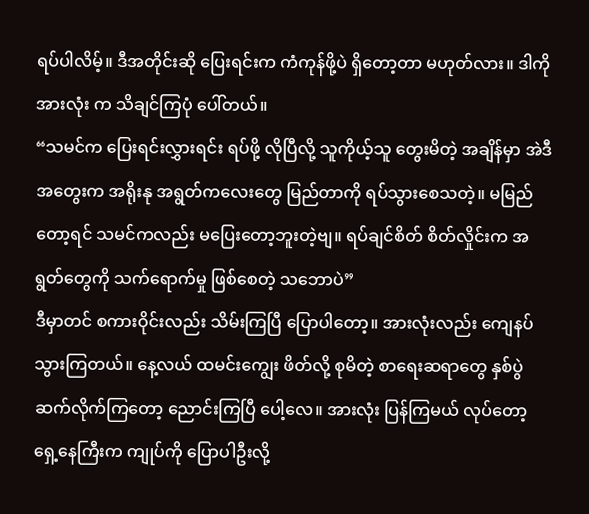ရပ်ပါလိမ့်။ ဒီအတိုင်းဆို ပြေးရင်းက ကံကုန်ဖို့ပဲ ရှိတော့တာ မဟုတ်လား။ ဒါကို အားလုံး က သိချင်ကြပုံ ပေါ်တယ်။
“သမင်က ပြေးရင်းလွှားရင်း ရပ်ဖို့ လိုပြီလို့ သူကိုယ့်သူ တွေးမိတဲ့ အချိန်မှာ အဲဒီအတွေးက အရိုးနု အရွတ်ကလေးတွေ မြည်တာကို ရပ်သွားစေသတဲ့။ မမြည်တော့ရင် သမင်ကလည်း မပြေးတော့ဘူးတဲ့ဗျ။ ရပ်ချင်စိတ် စိတ်လှိုင်းက အရွတ်တွေကို သက်ရောက်မှု ဖြစ်စေတဲ့ သဘောပဲ”
ဒီမှာတင် စကားဝိုင်းလည်း သိမ်းကြပြီ ပြောပါတော့။ အားလုံးလည်း ကျေနပ် သွားကြတယ်။ နေ့လယ် ထမင်းကျွေး ဖိတ်လို့ စုမိတဲ့ စာရေးဆရာတွေ နှစ်ပွဲ ဆက်လိုက်ကြတော့ ညောင်းကြပြီ ပေါ့လေ။ အားလုံး ပြန်ကြမယ် လုပ်တော့ ရှေ့နေကြီးက ကျုပ်ကို ပြောပါဦးလို့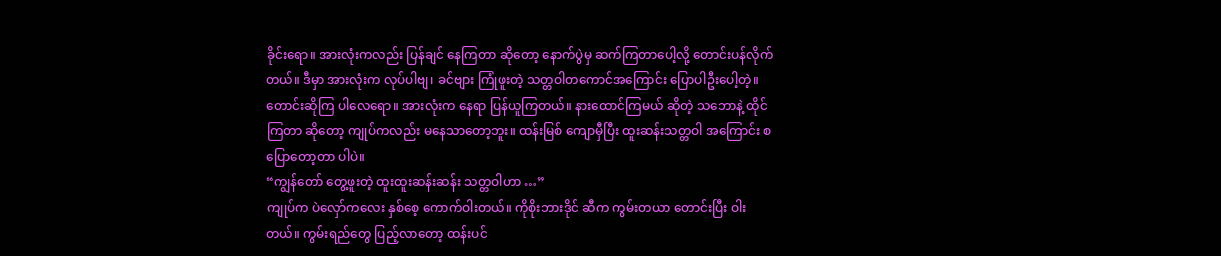ခိုင်းရော။ အားလုံးကလည်း ပြန်ချင် နေကြတာ ဆိုတော့ နောက်ပွဲမှ ဆက်ကြတာပေါ့လို့ တောင်းပန်လိုက်တယ်။ ဒီမှာ အားလုံးက လုပ်ပါဗျ၊ ခင်ဗျား ကြုံဖူးတဲ့ သတ္တဝါတကောင်အကြောင်း ပြောပါဦးပေါ့တဲ့။ တောင်းဆိုကြ ပါလေရော။ အားလုံးက နေရာ ပြန်ယူကြတယ်။ နားထောင်ကြမယ် ဆိုတဲ့ သဘောနဲ့ ထိုင်ကြတာ ဆိုတော့ ကျုပ်ကလည်း မနေသာတော့ဘူး။ ထန်းမြစ် ကျောမှီပြီး ထူးဆန်းသတ္တဝါ အကြောင်း စပြောတော့တာ ပါပဲ။
“ကျွန်တော် တွေ့ဖူးတဲ့ ထူးထူးဆန်းဆန်း သတ္တဝါဟာ …”
ကျုပ်က ပဲလှော်ကလေး နှစ်စေ့ ကောက်ဝါးတယ်။ ကိုစိုးဘားဒိုင် ဆီက ကွမ်းတယာ တောင်းပြီး ဝါးတယ်။ ကွမ်းရည်တွေ ပြည့်လာတော့ ထန်းပင်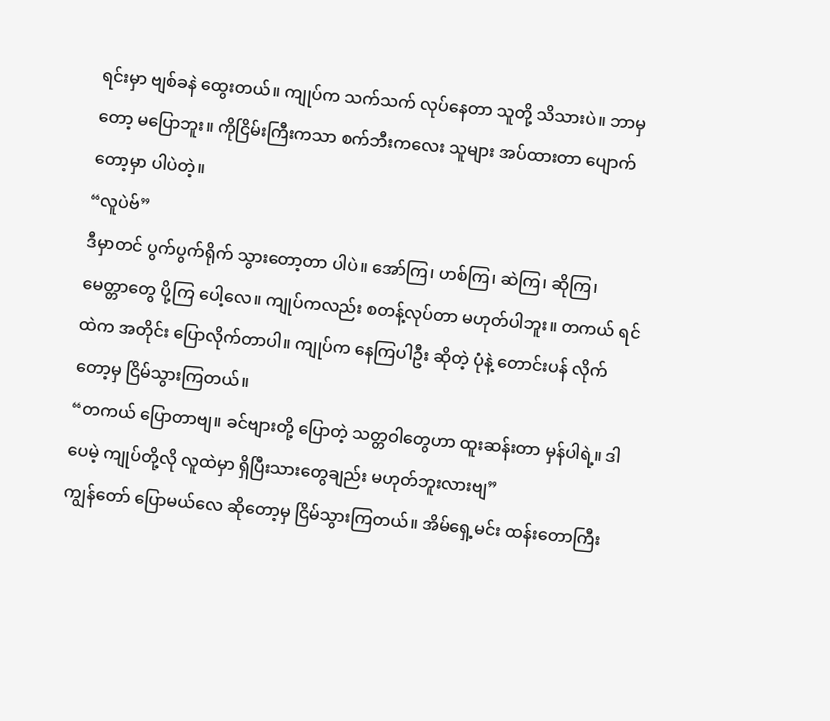ရင်းမှာ ဗျစ်ခနဲ ထွေးတယ်။ ကျုပ်က သက်သက် လုပ်နေတာ သူတို့ သိသားပဲ။ ဘာမှတော့ မပြောဘူး။ ကိုငြိမ်းကြီးကသာ စက်ဘီးကလေး သူများ အပ်ထားတာ ပျောက်တော့မှာ ပါပဲတဲ့။
“လူပဲဗ်”
ဒီမှာတင် ပွက်ပွက်ရိုက် သွားတော့တာ ပါပဲ။ အော်ကြ၊ ဟစ်ကြ၊ ဆဲကြ၊ ဆိုကြ၊ မေတ္တာတွေ ပို့ကြ ပေါ့လေ။ ကျုပ်ကလည်း စတန့်လုပ်တာ မဟုတ်ပါဘူး။ တကယ် ရင်ထဲက အတိုင်း ပြောလိုက်တာပါ။ ကျုပ်က နေကြပါဦး ဆိုတဲ့ ပုံနဲ့ တောင်းပန် လိုက်တော့မှ ငြိမ်သွားကြတယ်။
“တကယ် ပြောတာဗျ။ ခင်ဗျားတို့ ပြောတဲ့ သတ္တဝါတွေဟာ ထူးဆန်းတာ မှန်ပါရဲ့။ ဒါပေမဲ့ ကျုပ်တို့လို လူထဲမှာ ရှိပြီးသားတွေချည်း မဟုတ်ဘူးလားဗျ”
ကျွန်တော် ပြောမယ်လေ ဆိုတော့မှ ငြိမ်သွားကြတယ်။ အိမ်ရှေ့မင်း ထန်းတောကြီး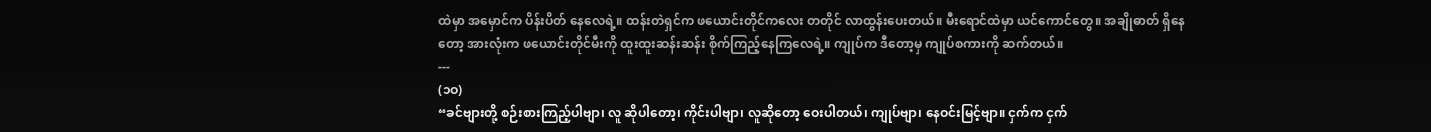ထဲမှာ အမှောင်က ပိန်းပိတ် နေလေရဲ့။ ထန်းတဲရှင်က ဖယောင်းတိုင်ကလေး တတိုင် လာထွန်းပေးတယ်။ မီးရောင်ထဲမှာ ယင်ကောင်တွေ။ အချိုဓာတ် ရှိနေတော့ အားလုံးက ဖယောင်းတိုင်မီးကို ထူးထူးဆန်းဆန်း စိုက်ကြည့်နေကြလေရဲ့။ ကျုပ်က ဒီတော့မှ ကျုပ်စကားကို ဆက်တယ်။
---
(၁ဝ)
“ခင်ဗျားတို့ စဉ်းစားကြည့်ပါဗျာ၊ လူ ဆိုပါတော့၊ ကိုင်းပါဗျာ၊ လူဆိုတော့ ဝေးပါတယ်၊ ကျုပ်ဗျာ၊ နေဝင်းမြင့်ဗျာ။ ငှက်က ငှက်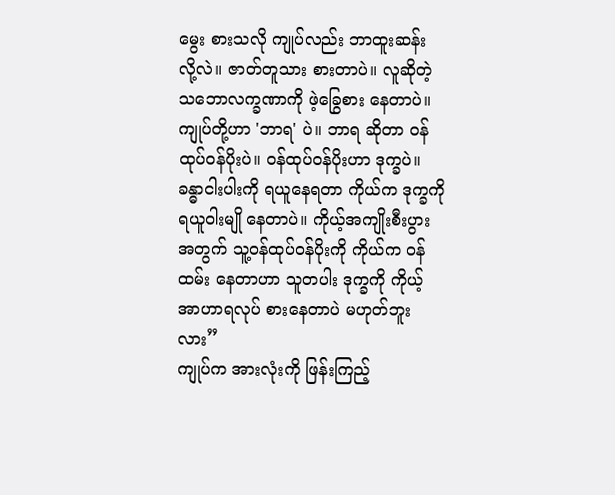မွေး စားသလို ကျုပ်လည်း ဘာထူးဆန်း လို့လဲ။ ဇာတ်တူသား စားတာပဲ။ လူဆိုတဲ့ သဘောလက္ခဏာကို ဖဲ့ခြွေစား နေတာပဲ။ ကျုပ်တို့ဟာ 'ဘာရ' ပဲ။ ဘာရ ဆိုတာ ဝန်ထုပ်ဝန်ပိုးပဲ။ ဝန်ထုပ်ဝန်ပိုးဟာ ဒုက္ခပဲ။ ခန္ဓာငါးပါးကို ရယူနေရတာ ကိုယ်က ဒုက္ခကို ရယူဝါးမျို နေတာပဲ။ ကိုယ့်အကျိုးစီးပွား အတွက် သူ့ဝန်ထုပ်ဝန်ပိုးကို ကိုယ်က ဝန်ထမ်း နေတာဟာ သူတပါး ဒုက္ခကို ကိုယ့်အာဟာရလုပ် စားနေတာပဲ မဟုတ်ဘူးလား”
ကျုပ်က အားလုံးကို ဖြန်းကြည့်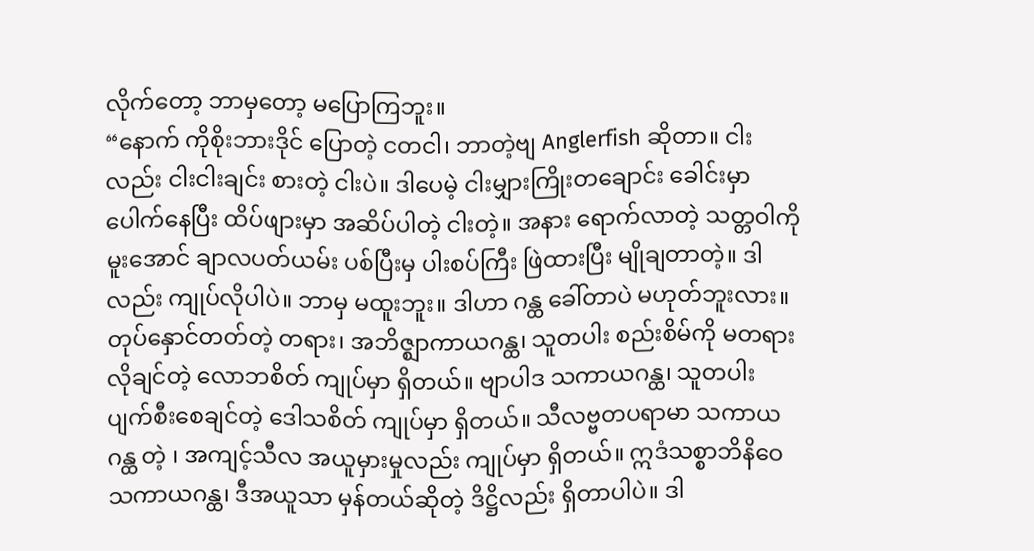လိုက်တော့ ဘာမှတော့ မပြောကြဘူး။
“နောက် ကိုစိုးဘားဒိုင် ပြောတဲ့ ငတငါ၊ ဘာတဲ့ဗျ Anglerfish ဆိုတာ။ ငါးလည်း ငါးငါးချင်း စားတဲ့ ငါးပဲ။ ဒါပေမဲ့ ငါးမျှားကြိုးတချောင်း ခေါင်းမှာ ပေါက်နေပြီး ထိပ်ဖျားမှာ အဆိပ်ပါတဲ့ ငါးတဲ့။ အနား ရောက်လာတဲ့ သတ္တဝါကို မူးအောင် ချာလပတ်ယမ်း ပစ်ပြီးမှ ပါးစပ်ကြီး ဖြဲထားပြီး မျိုချတာတဲ့။ ဒါလည်း ကျုပ်လိုပါပဲ။ ဘာမှ မထူးဘူး။ ဒါဟာ ဂန္ထ ခေါ်တာပဲ မဟုတ်ဘူးလား။ တုပ်နှောင်တတ်တဲ့ တရား၊ အဘိဇ္ဈာကာယဂန္ထ၊ သူတပါး စည်းစိမ်ကို မတရား လိုချင်တဲ့ လောဘစိတ် ကျုပ်မှာ ရှိတယ်။ ဗျာပါဒ သကာယဂန္ထ၊ သူတပါး ပျက်စီးစေချင်တဲ့ ဒေါသစိတ် ကျုပ်မှာ ရှိတယ်။ သီလဗ္ဗတပရာမာ သကာယဂန္ထ တဲ့ ၊ အကျင့်သီလ အယူမှားမှုလည်း ကျုပ်မှာ ရှိတယ်။ ဣဒံသစ္စာဘိနိဝေ သကာယဂန္ထ၊ ဒီအယူသာ မှန်တယ်ဆိုတဲ့ ဒိဋ္ဌိလည်း ရှိတာပါပဲ။ ဒါ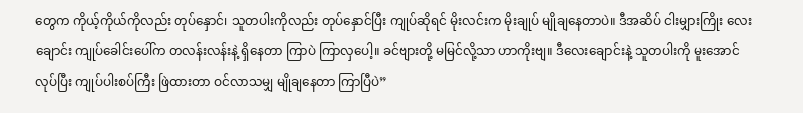တွေက ကိုယ့်ကိုယ်ကိုလည်း တုပ်နှောင်၊ သူတပါးကိုလည်း တုပ်နှောင်ပြီး ကျုပ်ဆိုရင် မိုးလင်းက မိုးချုပ် မျိုချနေတာပဲ။ ဒီအဆိပ် ငါးမျှားကြိုး လေးချောင်း ကျုပ်ခေါင်းပေါ်က တလန်းလန်းနဲ့ ရှိနေတာ ကြာပဲ ကြာလှပေါ့။ ခင်ဗျားတို့ မမြင်လို့သာ ဟာကိုးဗျ။ ဒီလေးချောင်းနဲ့ သူတပါးကို မူးအောင်လုပ်ပြီး ကျုပ်ပါးစပ်ကြီး ဖြဲထားတာ ဝင်လာသမျှ မျိုချနေတာ ကြာပြီပဲ”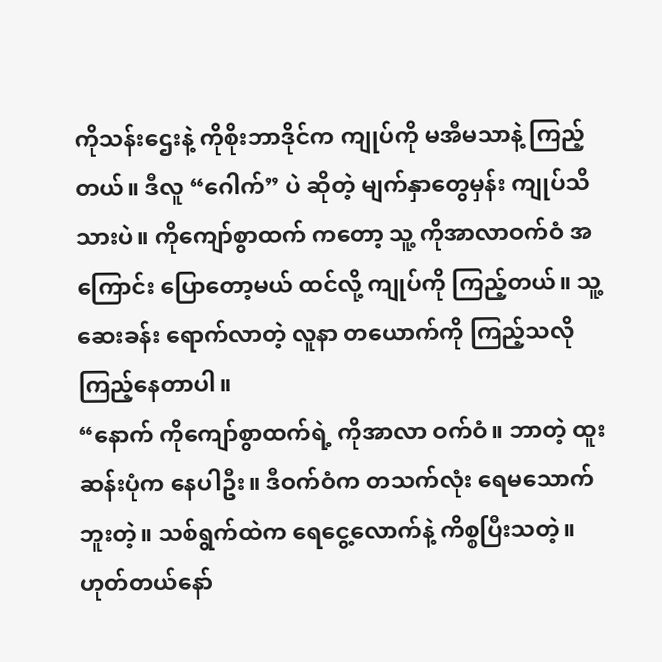ကိုသန်းဌေးနဲ့ ကိုစိုးဘာဒိုင်က ကျုပ်ကို မအီမသာနဲ့ ကြည့်တယ်။ ဒီလူ “ဂေါက်” ပဲ ဆိုတဲ့ မျက်နှာတွေမှန်း ကျုပ်သိသားပဲ။ ကိုကျော်စွာထက် ကတော့ သူ့ ကိုအာလာဝက်ဝံ အကြောင်း ပြောတော့မယ် ထင်လို့ ကျုပ်ကို ကြည့်တယ်။ သူ့ဆေးခန်း ရောက်လာတဲ့ လူနာ တယောက်ကို ကြည့်သလို ကြည့်နေတာပါ။
“နောက် ကိုကျော်စွာထက်ရဲ့ ကိုအာလာ ဝက်ဝံ။ ဘာတဲ့ ထူးဆန်းပုံက နေပါဦး။ ဒီဝက်ဝံက တသက်လုံး ရေမသောက်ဘူးတဲ့။ သစ်ရွက်ထဲက ရေငွေ့လောက်နဲ့ ကိစ္စပြီးသတဲ့။ ဟုတ်တယ်နော်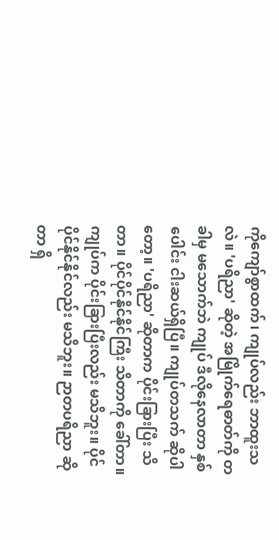ကိုကျော်စွာထက်၊ ကျုပ်လည်း ဘာထူးသလဲ။ 'ပရိညာ' ဆိုတဲ့ အမြိုက်ရေဓာတ်ကို တခါမှ မသောက်ဘဲ ကျုပ် ဒီလိုနေလာတာ နှစ်ပေါင်း ငါးဆယ်ရှိပြီ။ ကျုပ်တသက် ဆိုပါတော့။ 'ပရိညာ' ဆိုတာက ပိုင်းခြားပြီး သိတာ။ ပိုင်ပိုင်နိုင်နိုင်ကြီး သိတာကို ခေါ်တာ။ ကျုပ်က ပိုင်းခြားပြီးလည်း မသိဘူး။ ပိုင်ပိုင်နိုင်နိုင်လည်း မသိဘူး။ ဉာတပရိညာ ဆိုတာ ရှိ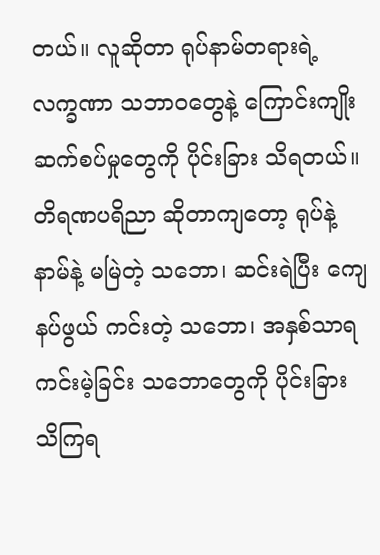တယ်။ လူဆိုတာ ရုပ်နာမ်တရားရဲ့ လက္ခဏာ သဘာဝတွေနဲ့ ကြောင်းကျိုး ဆက်စပ်မှုတွေကို ပိုင်းခြား သိရတယ်။ တိရဏပရိညာ ဆိုတာကျတော့ ရုပ်နဲ့ နာမ်နဲ့ မမြဲတဲ့ သဘော၊ ဆင်းရဲပြီး ကျေနပ်ဖွယ် ကင်းတဲ့ သဘော၊ အနှစ်သာရ ကင်းမဲ့ခြင်း သဘောတွေကို ပိုင်းခြား သိကြရ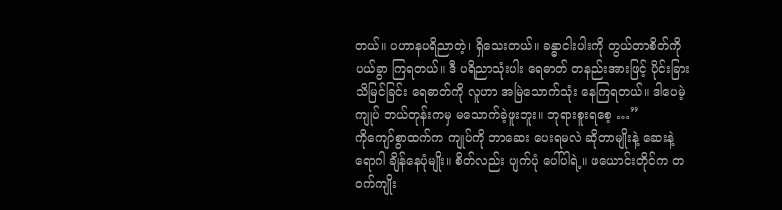တယ်။ ပဟာနပရိညာတဲ့၊ ရှိသေးတယ်။ ခန္ဓာငါးပါးကို တွယ်တာစိတ်ကို ပယ်ခွာ ကြရတယ်။ ဒီ ပရိညာသုံးပါး ရေဓာတ် တနည်းအားဖြင့် ပိုင်းခြားသိမြင်ခြင်း ရေဓာတ်ကို လူဟာ အမြဲသောက်သုံး နေကြရတယ်။ ဒါပေမဲ့ ကျုပ် ဘယ်တုန်းကမှ မသောက်ခဲ့ဖူးဘူး။ ဘုရားစူးရစေ့ …”
ကိုကျော်စွာထက်က ကျုပ်ကို ဘာဆေး ပေးရမလဲ ဆိုတာမျိုးနဲ့ ဆေးနဲ့ ရောဂါ ချိန်နေပုံမျိုး။ စိတ်လည်း ပျက်ပုံ ပေါ်ပါရဲ့။ ဖယောင်းတိုင်က တဝက်ကျိုး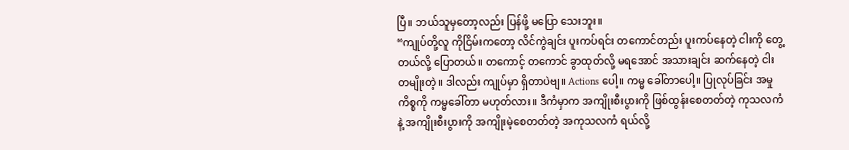ပြီ။ ဘယ်သူမှတော့လည်း ပြန်ဖို့ မပြော သေးဘူး။
“ကျုပ်တို့လူ ကိုငြိမ်းကတော့ လိင်ကွဲချင်း ပူးကပ်ရင်း တကောင်တည်း ပူးကပ်နေတဲ့ ငါးကို တွေ့တယ်လို့ ပြောတယ်။ တကောင့် တကောင် ခွာထုတ်လို့ မရအောင် အသားချင်း ဆက်နေတဲ့ ငါးတမျိုးတဲ့။ ဒါလည်း ကျုပ်မှာ ရှိတာပဲဗျ။ Actions ပေါ့။ ကမ္မ ခေါ်တာပေါ့။ ပြုလုပ်ခြင်း အမှု ကိစ္စကို ကမ္မခေါ်တာ မဟုတ်လား။ ဒီကံမှာက အကျိုးစီးပွားကို ဖြစ်ထွန်းစေတတ်တဲ့ ကုသလကံနဲ့ အကျိုးစီးပွားကို အကျိုးမဲ့စေတတ်တဲ့ အကုသလကံ ရယ်လို့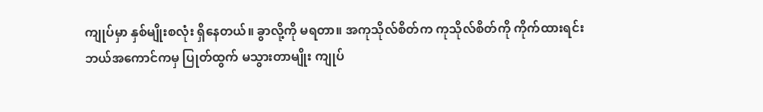ကျုပ်မှာ နှစ်မျိုးစလုံး ရှိနေတယ်။ ခွာလို့ကို မရတာ။ အကုသိုလ်စိတ်က ကုသိုလ်စိတ်ကို ကိုက်ထားရင်း ဘယ်အကောင်ကမှ ပြုတ်ထွက် မသွားတာမျိုး ကျုပ်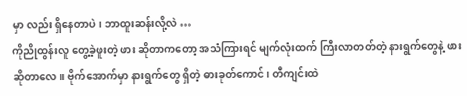မှာ လည်း ရှိနေတာပဲ၊ ဘာထူးဆန်းလို့လဲ …
ကိုညိုထွန်းလူ တွေ့ခဲ့ဖူးတဲ့ ဖား ဆိုတာကတော့ အသံကြားရင် မျက်လုံးထက် ကြီးလာတတ်တဲ့ နားရွက်တွေနဲ့ ဖား ဆိုတာလေ။ ဗိုက်အောက်မှာ နားရွက်တွေ ရှိတဲ့ ဓားခုတ်ကောင်၊ တီကျင်းထဲ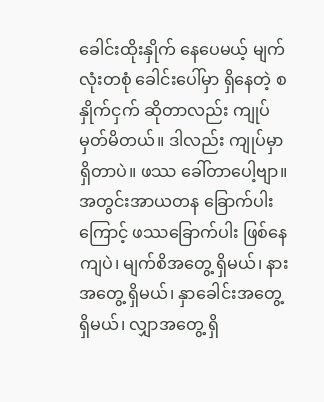ခေါင်းထိုးနှိုက် နေပေမယ့် မျက်လုံးတစုံ ခေါင်းပေါ်မှာ ရှိနေတဲ့ စနှိုက်ငှက် ဆိုတာလည်း ကျုပ် မှတ်မိတယ်။ ဒါလည်း ကျုပ်မှာ ရှိတာပဲ။ ဖဿ ခေါ်တာပေါ့ဗျာ။ အတွင်းအာယတန ခြောက်ပါးကြောင့် ဖဿခြောက်ပါး ဖြစ်နေကျပဲ၊ မျက်စိအတွေ့ ရှိမယ်၊ နားအတွေ့ ရှိမယ်၊ နှာခေါင်းအတွေ့ ရှိမယ်၊ လျှာအတွေ့ ရှိ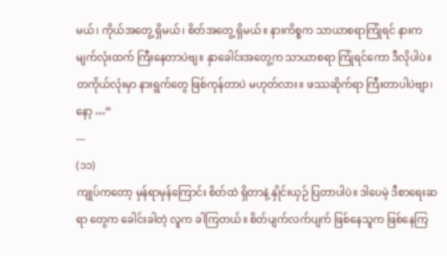မယ်၊ ကိုယ်အတွေ့ ရှိမယ်၊ စိတ်အတွေ့ ရှိမယ်။ နားကိစ္စက သာယာစရာကြုံရင် နားက မျက်လုံးထက် ကြီးနေတာပဲဗျ။ နှာခေါင်းအတွေ့က သာယာစရာ ကြုံရင်ကော ဒီလိုပါပဲ။ တကိုယ်လုံးမှာ နားရွက်တွေ ဖြစ်ကုန်တာပဲ မဟုတ်လား။ ဖဿဆိုက်ရာ ကြီးတာပါပဲဗျာ၊ နော့ …”
---
(၁၁)
ကျုပ်ကတော့ မှန်ရာမှန်ကြောင်း စိတ်ထဲ ရှိတာနဲ့ နှိုင်းယှဉ် ပြတာပါပဲ။ ဒါပေမဲ့ ဒီစာရေးဆရာ တွေက ခေါင်းခါတဲ့ လူက ခါကြတယ်။ စိတ်ပျက်လက်ပျက် ဖြစ်နေသူက ဖြစ်နေကြ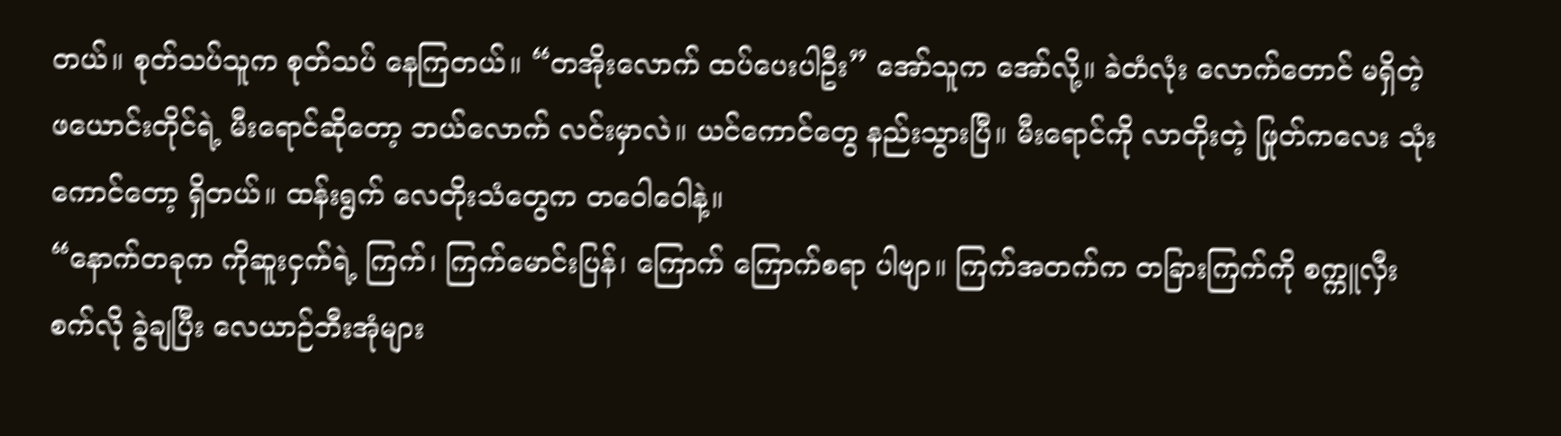တယ်။ စုတ်သပ်သူက စုတ်သပ် နေကြတယ်။ “တအိုးလောက် ထပ်ပေးပါဦး” အော်သူက အော်လို့။ ခဲတံလုံး လောက်တောင် မရှိတဲ့ ဖယောင်းတိုင်ရဲ့ မီးရောင်ဆိုတော့ ဘယ်လောက် လင်းမှာလဲ။ ယင်ကောင်တွေ နည်းသွားပြီ။ မီးရောင်ကို လာတိုးတဲ့ ဖြုတ်ကလေး သုံးကောင်တော့ ရှိတယ်။ ထန်းရွက် လေတိုးသံတွေက တဝေါဝေါနဲ့။
“နောက်တခုက ကိုဆူးငှက်ရဲ့ ကြက်၊ ကြက်မောင်းပြန်၊ ကြောက် ကြောက်စရာ ပါဗျာ။ ကြက်အတက်က တခြားကြက်ကို စက္ကူလှီးစက်လို ခွဲချပြီး လေယာဉ်ဘီးအုံများ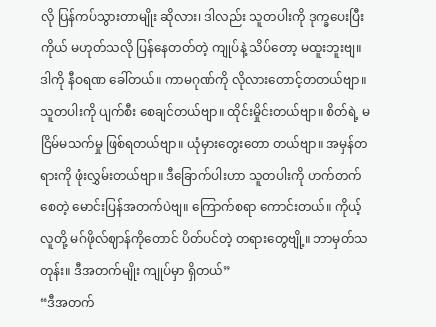လို ပြန်ကပ်သွားတာမျိုး ဆိုလား၊ ဒါလည်း သူတပါးကို ဒုက္ခပေးပြီး ကိုယ် မဟုတ်သလို ပြန်နေတတ်တဲ့ ကျုပ်နဲ့ သိပ်တော့ မထူးဘူးဗျ။ ဒါကို နီဝရဏ ခေါ်တယ်။ ကာမဂုဏ်ကို လိုလားတောင့်တတယ်ဗျာ။ သူတပါးကို ပျက်စီး စေချင်တယ်ဗျာ။ ထိုင်းမှိုင်းတယ်ဗျာ။ စိတ်ရဲ့ မငြိမ်မသက်မှု ဖြစ်ရတယ်ဗျာ။ ယုံမှားတွေးတော တယ်ဗျာ။ အမှန်တရားကို ဖုံးလွှမ်းတယ်ဗျာ။ ဒီခြောက်ပါးဟာ သူတပါးကို ဟက်တက်စေတဲ့ မောင်းပြန်အတက်ပဲဗျ။ ကြောက်စရာ ကောင်းတယ်။ ကိုယ့်လူတို့ မဂ်ဖိုလ်ဈာန်ကိုတောင် ပိတ်ပင်တဲ့ တရားတွေဗျို့။ ဘာမှတ်သတုန်း။ ဒီအတက်မျိုး ကျုပ်မှာ ရှိတယ်”
“ဒီအတက်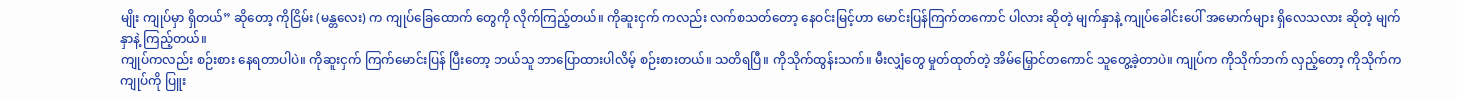မျိုး ကျုပ်မှာ ရှိတယ်” ဆိုတော့ ကိုငြိမ်း (မန္တလေး) က ကျုပ်ခြေထောက် တွေကို လိုက်ကြည့်တယ်။ ကိုဆူးငှက် ကလည်း လက်စသတ်တော့ နေဝင်းမြင့်ဟာ မောင်းပြန်ကြက်တကောင် ပါလား ဆိုတဲ့ မျက်နှာနဲ့ ကျုပ်ခေါင်းပေါ် အမောက်များ ရှိလေသလား ဆိုတဲ့ မျက်နှာနဲ့ ကြည့်တယ်။
ကျုပ်ကလည်း စဉ်းစား နေရတာပါပဲ။ ကိုဆူးငှက် ကြက်မောင်းပြန် ပြီးတော့ ဘယ်သူ ဘာပြောထားပါလိမ့် စဉ်းစားတယ်။ သတိရပြီ။ ကိုသိုက်ထွန်းသက်။ မီးလျှံတွေ မှုတ်ထုတ်တဲ့ အိမ်မြှောင်တကောင် သူတွေ့ခဲ့တာပဲ။ ကျုပ်က ကိုသိုက်ဘက် လှည့်တော့ ကိုသိုက်က ကျုပ်ကို ပြူး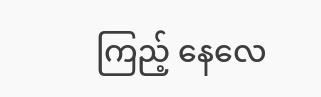ကြည့် နေလေ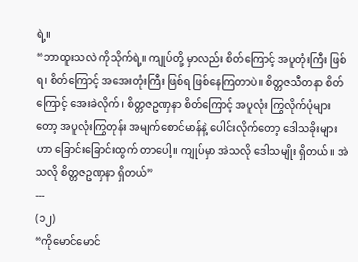ရဲ့။
“ဘာထူးသလဲ ကိုသိုက်ရဲ့။ ကျုပ်တို့ မှာလည်း စိတ်ကြောင့် အပူတုံးကြီး ဖြစ်ရ၊ စိတ်ကြောင့် အအေးတုံးကြီး ဖြစ်ရ ဖြစ်နေကြတာပဲ။ စိတ္တဇသီတနာ စိတ်ကြောင့် အေးခဲလိုက်၊ စိတ္တဇဥဏှနာ စိတ်ကြောင့် အပူလုံး ကြွလိုက်ပုံများတော့ အပူလုံးကြွတုန်း အမျက်စောင်မာန်နဲ့ ပေါင်းလိုက်တော့ ဒေါသခိုးများဟာ ခြောင်းခြောင်းထွက် တာပေါ့။ ကျုပ်မှာ အဲသလို ဒေါသမျိုး ရှိတယ်။ အဲသလို စိတ္တဇဥဏှနာ ရှိတယ်”
---
(၁၂)
“ကိုမောင်မောင်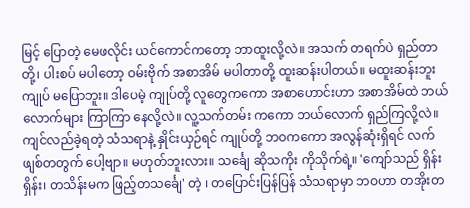မြင့် ပြောတဲ့ မေဖလိုင်း ယင်ကောင်ကတော့ ဘာထူးလို့လဲ။ အသက် တရက်ပဲ ရှည်တာတို့၊ ပါးစပ် မပါတော့ ဝမ်းဗိုက် အစာအိမ် မပါတာတို့ ထူးဆန်းပါတယ်။ မထူးဆန်းဘူး ကျုပ် မပြောဘူး။ ဒါပေမဲ့ ကျုပ်တို့ လူတွေကကော အစာဟောင်းဟာ အစာအိမ်ထဲ ဘယ်လောက်များ ကြာကြာ နေလို့လဲ။ လူ့သက်တမ်း ကကော ဘယ်လောက် ရှည်ကြလို့လဲ။ ကျင်လည်ခဲ့ရတဲ့ သံသရာနဲ့ နှိုင်းယှဉ်ရင် ကျုပ်တို့ ဘဝကကော အလွန်ဆုံးရှိရင် လက်ဖျစ်တတွက် ပေါ့ဗျာ။ မဟုတ်ဘူးလား။ သင်္ချေ ဆိုသကိုး ကိုသိုက်ရဲ့။ 'ကျော်သည် ရှိန်းရှိန်း၊ တသိန်းမက ဖြည့်တသင်္ချေ' တဲ့ ၊ တပြောင်းပြန်ပြန် သံသရာမှာ ဘဝဟာ တအိုးတ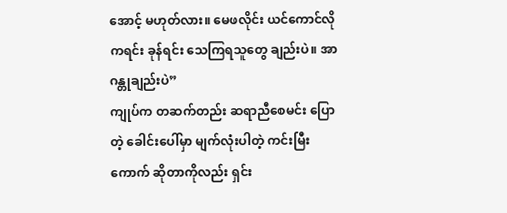အောင့် မဟုတ်လား။ မေဖလိုင်း ယင်ကောင်လို ကရင်း ခုန်ရင်း သေကြရသူတွေ ချည်းပဲ။ အာဂန္တုချည်းပဲ”
ကျုပ်က တဆက်တည်း ဆရာညီစေမင်း ပြောတဲ့ ခေါင်းပေါ်မှာ မျက်လုံးပါတဲ့ ကင်းမြီးကောက် ဆိုတာကိုလည်း ရှင်း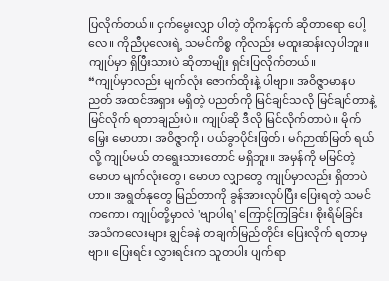ပြလိုက်တယ်။ ငှက်မွေးလျှာ ပါတဲ့ တိုကန်ငှက် ဆိုတာရော ပေါ့လေ။ ကိုညီပုလေးရဲ့ သမင်ကိစ္စ ကိုလည်း မထူးဆန်းလှပါဘူး။ ကျုပ်မှာ ရှိပြီးသားပဲ ဆိုတာမျိုး ရှင်းပြလိုက်တယ်။
“ကျုပ်မှာလည်း မျက်လုံး ဇောက်ထိုးနဲ့ ပါဗျာ။ အဝိဇ္ဇာမာနပညတ် အထင်အရှား မရှိတဲ့ ပညတ်ကို မြင်ချင်သလို မြင်ချင်တာနဲ့ မြင်လိုက် ရတာချည်းပဲ။ ကျုပ်ဆို ဒီလို မြင်လိုက်တာပဲ။ မိုက်မြှေး မောဟာ၊ အဝိဇ္ဇာကို၊ ပယ်ခွာပိုင်းဖြတ်၊ မဂ်ဉာဏ်မြတ် ရယ်လို့ ကျုပ်မယ် တရွေးသားတောင် မရှိဘူး။ အမှန်ကို မမြင်တဲ့ မောဟ မျက်လုံးတွေ၊ မောဟ လျှာတွေ ကျုပ်မှာလည်း ရှိတာပဲဟာ။ အရွတ်နုတွေ မြည်တာကို ခွန်အားလုပ်ပြီး ပြေးရတဲ့ သမင်ကကော၊ ကျုပ်တို့မှာလဲ 'ဗျာပါရ' ကြောင့်ကြခြင်း၊ စိုးရိမ်ခြင်း အသံကလေးများ ချွင်ခနဲ တချက်မြည်တိုင်း ပြေးလိုက် ရတာမှဗျာ။ ပြေးရင်း လွှားရင်းက သူတပါး ပျက်ရာ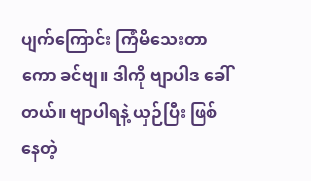ပျက်ကြောင်း ကြံမိသေးတာကော ခင်ဗျ။ ဒါကို ဗျာပါဒ ခေါ်တယ်။ ဗျာပါရနဲ့ ယှဉ်ပြီး ဖြစ်နေတဲ့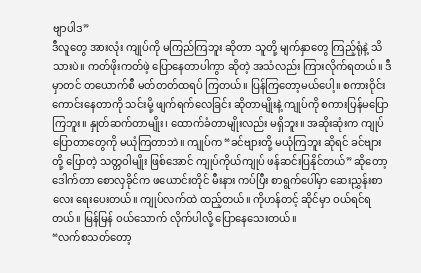ဗျာပါဒ”
ဒီလူတွေ အားလုံး ကျုပ်ကို မကြည်ကြဘူး ဆိုတာ သူတို့ မျက်နှာတွေ ကြည့်ရုံနဲ့ သိသားပဲ။ ကတ်ဖိုးကတ်ဖဲ့ ပြောနေတာပါကွာ ဆိုတဲ့ အသံလည်း ကြားလိုက်ရတယ်။ ဒီမှာတင် တယောက်စီ မတ်တတ်ထရပ် ကြတယ်။ ပြန်ကြတော့မယ်ပေါ့။ စကားဝိုင်း ကောင်းနေတာကို သင်းမို့ ဖျက်ရက်လေခြင်း ဆိုတာမျိုးနဲ့ ကျုပ်ကို စကားပြန်မပြောကြဘူး။ နှုတ်ဆက်တာမျိုး၊ ထောက်ခံတာမျိုးလည်း မရှိဘူး။ အဆိုးဆုံးက ကျုပ် ပြောတာတွေကို မယုံကြတာဘဲ။ ကျုပ်က “ခင်ဗျားတို့ မယုံကြဘူး ဆိုရင် ခင်ဗျားတို့ ပြောတဲ့ သတ္တဝါမျိုး ဖြစ်အောင် ကျုပ်ကိုယ်ကျုပ် ဖန်ဆင်းပြနိုင်တယ်” ဆိုတော့ ဒေါက်တာ စောလှခိုင်က ဖယောင်းတိုင် မီးနား ကပ်ပြီး စာရွက်ပေါ်မှာ ဆေးညွှန်းစာလေး ရေးပေးတယ်။ ကျုပ်လက်ထဲ ထည့်တယ်။ ကိုဟန်တင့် ဆိုင်မှာ ဝယ်ရင်ရတယ်။ မြန်မြန် ဝယ်သောက် လိုက်ပါလို့ ပြောနေသေးတယ်။
“လက်စသတ်တော့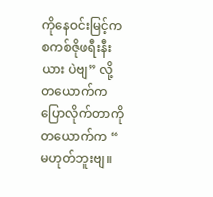ကိုနေဝင်းမြင့်က စကစ်ဇိုဖရီးနီးယား ပဲဗျ” လို့ တယောက်က ပြောလိုက်တာကို တယောက်က “ မဟုတ်ဘူးဗျ။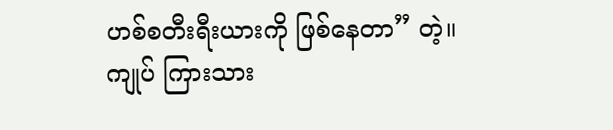ဟစ်စတီးရီးယားကို ဖြစ်နေတာ” တဲ့။ ကျုပ် ကြားသား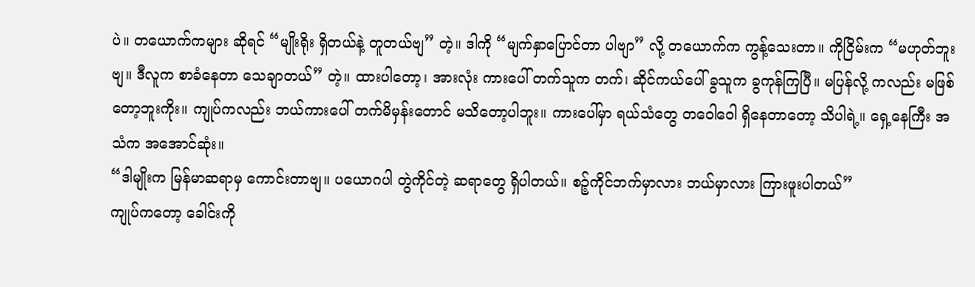ပဲ။ တယောက်ကများ ဆိုရင် “မျိုးရိုး ရှိတယ်နဲ့ တူတယ်ဗျ” တဲ့။ ဒါကို “မျက်နှာပြောင်တာ ပါဗျာ” လို့ တယောက်က ကွန့်သေးတာ။ ကိုငြိမ်းက “မဟုတ်ဘူးဗျ။ ဒီလူက စာခံနေတာ သေချာတယ်” တဲ့။ ထားပါတော့၊ အားလုံး ကားပေါ် တက်သူက တက်၊ ဆိုင်ကယ်ပေါ် ခွသူက ခွကုန်ကြပြီ။ မပြန်လို့ ကလည်း မဖြစ်တော့ဘူးကိုး။ ကျုပ်ကလည်း ဘယ်ကားပေါ် တက်မိမှန်းတောင် မသိတော့ပါဘူး။ ကားပေါ်မှာ ရယ်သံတွေ တဝေါဝေါ ရှိနေတာတော့ သိပါရဲ့။ ရှေ့နေကြီး အသံက အအောင်ဆုံး။
“ဒါမျိုးက မြန်မာဆရာမှ ကောင်းတာဗျ။ ပယောဂပါ တွဲကိုင်တဲ့ ဆရာတွေ ရှိပါတယ်။ စဉ့်ကိုင်ဘက်မှာလား ဘယ်မှာလား ကြားဖူးပါတယ်”
ကျုပ်ကတော့ ခေါင်းကို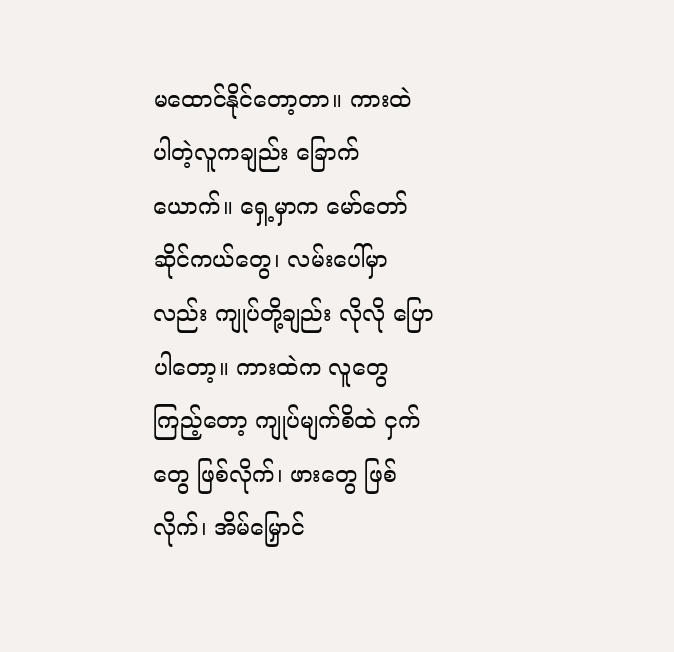မထောင်နိုင်တော့တာ။ ကားထဲ ပါတဲ့လူကချည်း ခြောက်ယောက်။ ရှေ့မှာက မော်တော် ဆိုင်ကယ်တွေ၊ လမ်းပေါ်မှာလည်း ကျုပ်တို့ချည်း လိုလို ပြောပါတော့။ ကားထဲက လူတွေကြည့်တော့ ကျုပ်မျက်စိထဲ ငှက်တွေ ဖြစ်လိုက်၊ ဖားတွေ ဖြစ်လိုက်၊ အိမ်မြှောင်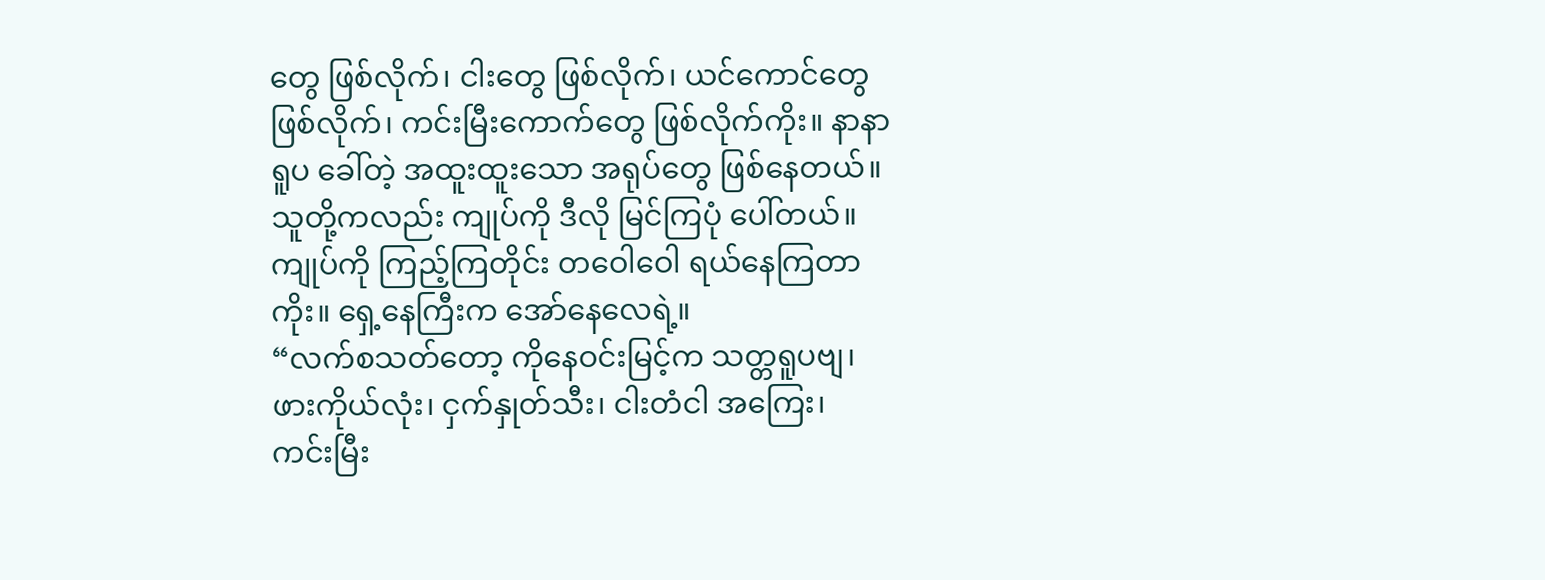တွေ ဖြစ်လိုက်၊ ငါးတွေ ဖြစ်လိုက်၊ ယင်ကောင်တွေ ဖြစ်လိုက်၊ ကင်းမြီးကောက်တွေ ဖြစ်လိုက်ကိုး။ နာနာရူပ ခေါ်တဲ့ အထူးထူးသော အရုပ်တွေ ဖြစ်နေတယ်။ သူတို့ကလည်း ကျုပ်ကို ဒီလို မြင်ကြပုံ ပေါ်တယ်။ ကျုပ်ကို ကြည့်ကြတိုင်း တဝေါဝေါ ရယ်နေကြတာကိုး။ ရှေ့နေကြီးက အော်နေလေရဲ့။
“လက်စသတ်တော့ ကိုနေဝင်းမြင့်က သတ္တရူပဗျ၊ ဖားကိုယ်လုံး၊ ငှက်နှုတ်သီး၊ ငါးတံငါ အကြေး၊ ကင်းမြီး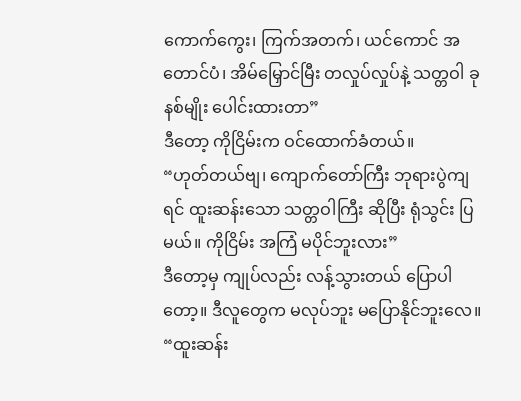ကောက်ကွေး၊ ကြက်အတက်၊ ယင်ကောင် အတောင်ပံ၊ အိမ်မြှောင်မြီး တလှုပ်လှုပ်နဲ့ သတ္တဝါ ခုနစ်မျိုး ပေါင်းထားတာ”
ဒီတော့ ကိုငြိမ်းက ဝင်ထောက်ခံတယ်။
“ဟုတ်တယ်ဗျ၊ ကျောက်တော်ကြီး ဘုရားပွဲကျရင် ထူးဆန်းသော သတ္တဝါကြီး ဆိုပြီး ရုံသွင်း ပြမယ်။ ကိုငြိမ်း အကြံ မပိုင်ဘူးလား”
ဒီတော့မှ ကျုပ်လည်း လန့်သွားတယ် ပြောပါတော့။ ဒီလူတွေက မလုပ်ဘူး မပြောနိုင်ဘူးလေ။ “ထူးဆန်း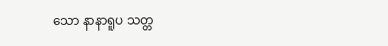သော နာနာရူပ သတ္တ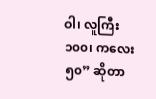ဝါ၊ လူကြီး ၁၀၀၊ ကလေး ၅၀” ဆိုတာ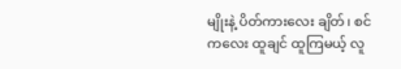မျိုးနဲ့ ပိတ်ကားလေး ချိတ်၊ စင်ကလေး ထူချင် ထူကြမယ့် လူ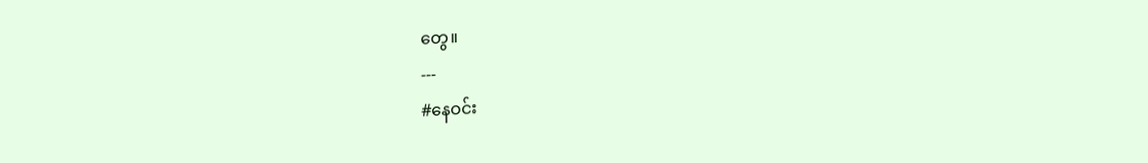တွေ။
---
#နေဝင်း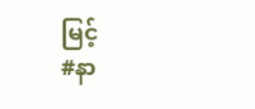မြင့်
#နာ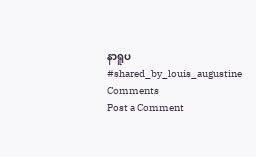နာရူပ
#shared_by_louis_augustine
Comments
Post a Comment